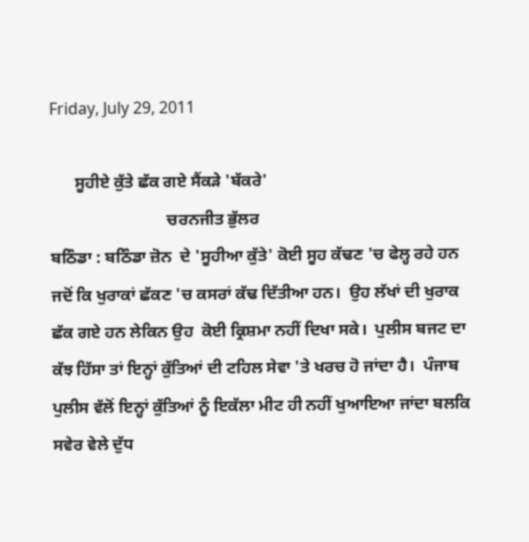Friday, July 29, 2011

      ਸੂਹੀਏ ਕੁੱਤੇ ਛੱਕ ਗਏ ਸੈਂਕੜੇ 'ਬੱਕਰੇ'
                            ਚਰਨਜੀਤ ਭੁੱਲਰ
ਬਠਿੰਡਾ : ਬਠਿੰਡਾ ਜ਼ੋਨ  ਦੇ 'ਸੂਹੀਆ ਕੁੱਤੇ' ਕੋਈ ਸੂਹ ਕੱਢਣ 'ਚ ਫੇਲ੍ਹ ਰਹੇ ਹਨ ਜਦੋਂ ਕਿ ਖੁਰਾਕਾਂ ਛੱਕਣ 'ਚ ਕਸਰਾਂ ਕੱਢ ਦਿੱਤੀਆ ਹਨ।  ਉਹ ਲੱਖਾਂ ਦੀ ਖੁਰਾਕ ਛੱਕ ਗਏ ਹਨ ਲੇਕਿਨ ਉਹ  ਕੋਈ ਕ੍ਰਿਸ਼ਮਾ ਨਹੀਂ ਦਿਖਾ ਸਕੇ।  ਪੁਲੀਸ ਬਜਟ ਦਾ ਕੱਝ ਹਿੱਸਾ ਤਾਂ ਇਨ੍ਹਾਂ ਕੁੱਤਿਆਂ ਦੀ ਟਹਿਲ ਸੇਵਾ 'ਤੇ ਖਰਚ ਹੋ ਜਾਂਦਾ ਹੈ।  ਪੰਜਾਬ ਪੁਲੀਸ ਵੱਲੋਂ ਇਨ੍ਹਾਂ ਕੁੱਤਿਆਂ ਨੂੰ ਇਕੱਲਾ ਮੀਟ ਹੀ ਨਹੀਂ ਖੁਆਇਆ ਜਾਂਦਾ ਬਲਕਿ ਸਵੇਰ ਵੇਲੇ ਦੁੱਧ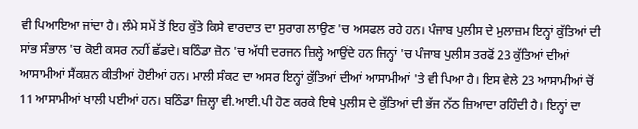ਵੀ ਪਿਆਇਆ ਜਾਂਦਾ ਹੈ। ਲੰਮੇ ਸਮੇਂ ਤੋਂ ਇਹ ਕੁੱਤੇ ਕਿਸੇ ਵਾਰਦਾਤ ਦਾ ਸੁਰਾਗ ਲਾਉਣ 'ਚ ਅਸਫਲ ਰਹੇ ਹਨ। ਪੰਜਾਬ ਪੁਲੀਸ ਦੇ ਮੁਲਾਜ਼ਮ ਇਨ੍ਹਾਂ ਕੁੱਤਿਆਂ ਦੀ ਸਾਂਭ ਸੰਭਾਲ 'ਚ ਕੋਈ ਕਸਰ ਨਹੀਂ ਛੱਡਦੇ। ਬਠਿੰਡਾ ਜ਼ੋਨ 'ਚ ਅੱਧੀ ਦਰਜਨ ਜ਼ਿਲ੍ਹੇ ਆਉਂਦੇ ਹਨ ਜਿਨ੍ਹਾਂ 'ਚ ਪੰਜਾਬ ਪੁਲੀਸ ਤਰਫੋਂ 23 ਕੁੱਤਿਆਂ ਦੀਆਂ ਆਸਾਮੀਆਂ ਸੈਂਕਸ਼ਨ ਕੀਤੀਆਂ ਹੋਈਆਂ ਹਨ। ਮਾਲੀ ਸੰਕਟ ਦਾ ਅਸਰ ਇਨ੍ਹਾਂ ਕੁੱਤਿਆਂ ਦੀਆਂ ਆਸਾਮੀਆਂ 'ਤੇ ਵੀ ਪਿਆ ਹੈ। ਇਸ ਵੇਲੇ 23 ਆਸਾਮੀਆਂ ਚੋਂ 11 ਆਸਾਮੀਆਂ ਖਾਲੀ ਪਈਆਂ ਹਨ। ਬਠਿੰਡਾ ਜ਼ਿਲ੍ਹਾ ਵੀ.ਆਈ.ਪੀ ਹੋਣ ਕਰਕੇ ਇਥੇ ਪੁਲੀਸ ਦੇ ਕੁੱਤਿਆਂ ਦੀ ਭੱਜ ਨੱਠ ਜ਼ਿਆਦਾ ਰਹਿੰਦੀ ਹੈ। ਇਨ੍ਹਾਂ ਦਾ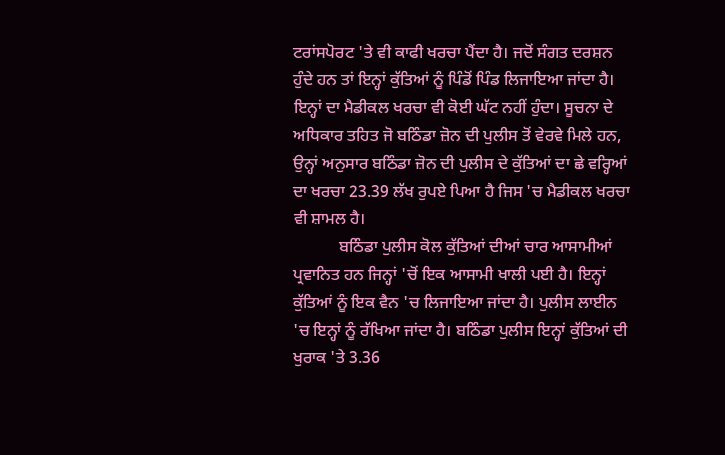ਟਰਾਂਸਪੋਰਟ 'ਤੇ ਵੀ ਕਾਫੀ ਖਰਚਾ ਪੈਂਦਾ ਹੈ। ਜਦੋਂ ਸੰਗਤ ਦਰਸ਼ਨ ਹੁੰਦੇ ਹਨ ਤਾਂ ਇਨ੍ਹਾਂ ਕੁੱਤਿਆਂ ਨੂੰ ਪਿੰਡੋਂ ਪਿੰਡ ਲਿਜਾਇਆ ਜਾਂਦਾ ਹੈ। ਇਨ੍ਹਾਂ ਦਾ ਮੈਡੀਕਲ ਖਰਚਾ ਵੀ ਕੋਈ ਘੱਟ ਨਹੀਂ ਹੁੰਦਾ। ਸੂਚਨਾ ਦੇ ਅਧਿਕਾਰ ਤਹਿਤ ਜੋ ਬਠਿੰਡਾ ਜ਼ੋਨ ਦੀ ਪੁਲੀਸ ਤੋਂ ਵੇਰਵੇ ਮਿਲੇ ਹਨ, ਉਨ੍ਹਾਂ ਅਨੁਸਾਰ ਬਠਿੰਡਾ ਜ਼ੋਨ ਦੀ ਪੁਲੀਸ ਦੇ ਕੁੱਤਿਆਂ ਦਾ ਛੇ ਵਰ੍ਹਿਆਂ ਦਾ ਖਰਚਾ 23.39 ਲੱਖ ਰੁਪਏ ਪਿਆ ਹੈ ਜਿਸ 'ਚ ਮੈਡੀਕਲ ਖਰਚਾ ਵੀ ਸ਼ਾਮਲ ਹੈ।
           ਬਠਿੰਡਾ ਪੁਲੀਸ ਕੋਲ ਕੁੱਤਿਆਂ ਦੀਆਂ ਚਾਰ ਆਸਾਮੀਆਂ ਪ੍ਰਵਾਨਿਤ ਹਨ ਜਿਨ੍ਹਾਂ 'ਚੋਂ ਇਕ ਆਸਾਮੀ ਖਾਲੀ ਪਈ ਹੈ। ਇਨ੍ਹਾਂ ਕੁੱਤਿਆਂ ਨੂੰ ਇਕ ਵੈਨ 'ਚ ਲਿਜਾਇਆ ਜਾਂਦਾ ਹੈ। ਪੁਲੀਸ ਲਾਈਨ 'ਚ ਇਨ੍ਹਾਂ ਨੂੰ ਰੱਖਿਆ ਜਾਂਦਾ ਹੈ। ਬਠਿੰਡਾ ਪੁਲੀਸ ਇਨ੍ਹਾਂ ਕੁੱਤਿਆਂ ਦੀ ਖੁਰਾਕ 'ਤੇ 3.36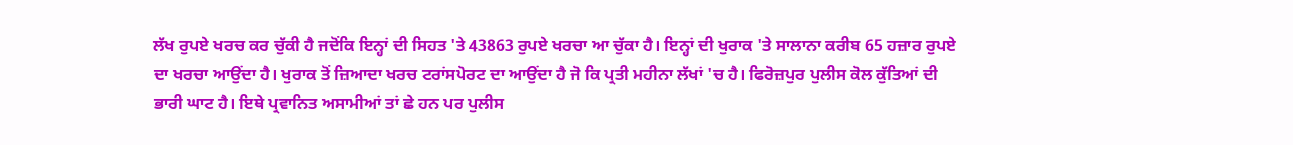ਲੱਖ ਰੁਪਏ ਖਰਚ ਕਰ ਚੁੱਕੀ ਹੈ ਜਦੋਂਕਿ ਇਨ੍ਹਾਂ ਦੀ ਸਿਹਤ 'ਤੇ 43863 ਰੁਪਏ ਖਰਚਾ ਆ ਚੁੱਕਾ ਹੈ। ਇਨ੍ਹਾਂ ਦੀ ਖੁਰਾਕ 'ਤੇ ਸਾਲਾਨਾ ਕਰੀਬ 65 ਹਜ਼ਾਰ ਰੁਪਏ ਦਾ ਖਰਚਾ ਆਉਂਦਾ ਹੈ। ਖੁਰਾਕ ਤੋਂ ਜ਼ਿਆਦਾ ਖਰਚ ਟਰਾਂਸਪੋਰਟ ਦਾ ਆਉਂਦਾ ਹੈ ਜੋ ਕਿ ਪ੍ਰਤੀ ਮਹੀਨਾ ਲੱਖਾਂ 'ਚ ਹੈ। ਫਿਰੋਜ਼ਪੁਰ ਪੁਲੀਸ ਕੋਲ ਕੁੱਤਿਆਂ ਦੀ ਭਾਰੀ ਘਾਟ ਹੈ। ਇਥੇ ਪ੍ਰਵਾਨਿਤ ਅਸਾਮੀਆਂ ਤਾਂ ਛੇ ਹਨ ਪਰ ਪੁਲੀਸ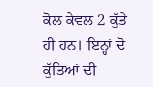ਕੋਲ ਕੇਵਲ 2 ਕੁੱਤੇ ਹੀ ਹਨ। ਇਨ੍ਹਾਂ ਦੋ ਕੁੱਤਿਆਂ ਦੀ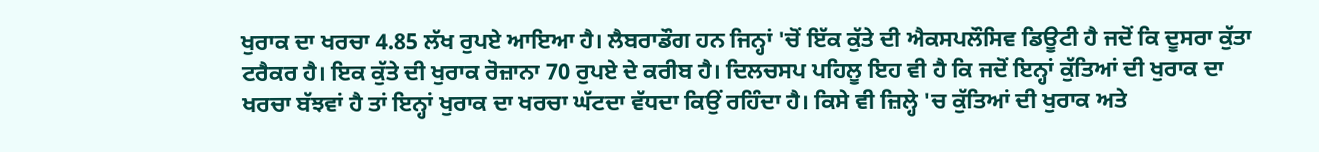ਖੁਰਾਕ ਦਾ ਖਰਚਾ 4.85 ਲੱਖ ਰੁਪਏ ਆਇਆ ਹੈ। ਲੈਬਰਾਡੌਗ ਹਨ ਜਿਨ੍ਹਾਂ 'ਚੋਂ ਇੱਕ ਕੁੱਤੇ ਦੀ ਐਕਸਪਲੌਸਿਵ ਡਿਊਟੀ ਹੈ ਜਦੋਂ ਕਿ ਦੂਸਰਾ ਕੁੱਤਾ ਟਰੈਕਰ ਹੈ। ਇਕ ਕੁੱਤੇ ਦੀ ਖੁਰਾਕ ਰੋਜ਼ਾਨਾ 70 ਰੁਪਏ ਦੇ ਕਰੀਬ ਹੈ। ਦਿਲਚਸਪ ਪਹਿਲੂ ਇਹ ਵੀ ਹੈ ਕਿ ਜਦੋਂ ਇਨ੍ਹਾਂ ਕੁੱਤਿਆਂ ਦੀ ਖੁਰਾਕ ਦਾ ਖਰਚਾ ਬੱਝਵਾਂ ਹੈ ਤਾਂ ਇਨ੍ਹਾਂ ਖੁਰਾਕ ਦਾ ਖਰਚਾ ਘੱਟਦਾ ਵੱਧਦਾ ਕਿਉਂ ਰਹਿੰਦਾ ਹੈ। ਕਿਸੇ ਵੀ ਜ਼ਿਲ੍ਹੇ 'ਚ ਕੁੱਤਿਆਂ ਦੀ ਖੁਰਾਕ ਅਤੇ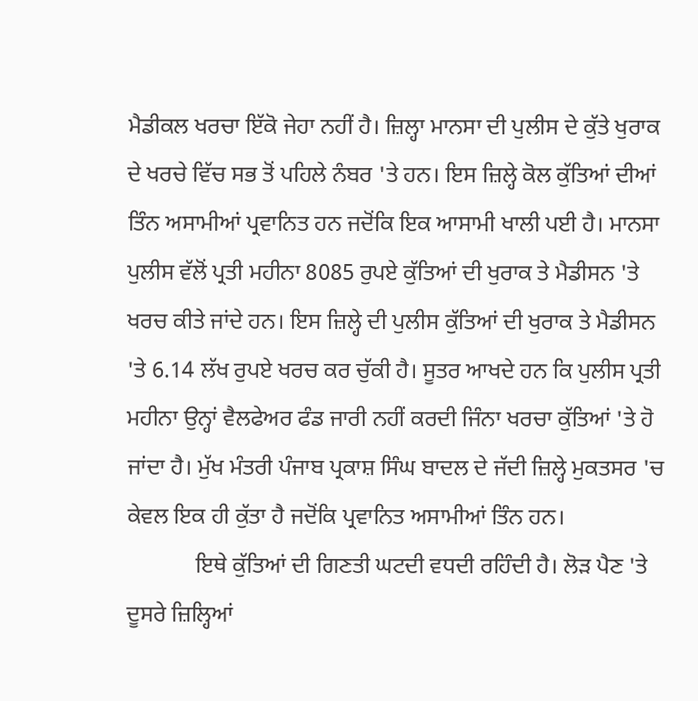ਮੈਡੀਕਲ ਖਰਚਾ ਇੱਕੋ ਜੇਹਾ ਨਹੀਂ ਹੈ। ਜ਼ਿਲ੍ਹਾ ਮਾਨਸਾ ਦੀ ਪੁਲੀਸ ਦੇ ਕੁੱਤੇ ਖੁਰਾਕ ਦੇ ਖਰਚੇ ਵਿੱਚ ਸਭ ਤੋਂ ਪਹਿਲੇ ਨੰਬਰ 'ਤੇ ਹਨ। ਇਸ ਜ਼ਿਲ੍ਹੇ ਕੋਲ ਕੁੱਤਿਆਂ ਦੀਆਂ ਤਿੰਨ ਅਸਾਮੀਆਂ ਪ੍ਰਵਾਨਿਤ ਹਨ ਜਦੋਂਕਿ ਇਕ ਆਸਾਮੀ ਖਾਲੀ ਪਈ ਹੈ। ਮਾਨਸਾ ਪੁਲੀਸ ਵੱਲੋਂ ਪ੍ਰਤੀ ਮਹੀਨਾ 8085 ਰੁਪਏ ਕੁੱਤਿਆਂ ਦੀ ਖੁਰਾਕ ਤੇ ਮੈਡੀਸਨ 'ਤੇ ਖਰਚ ਕੀਤੇ ਜਾਂਦੇ ਹਨ। ਇਸ ਜ਼ਿਲ੍ਹੇ ਦੀ ਪੁਲੀਸ ਕੁੱਤਿਆਂ ਦੀ ਖੁਰਾਕ ਤੇ ਮੈਡੀਸਨ 'ਤੇ 6.14 ਲੱਖ ਰੁਪਏ ਖਰਚ ਕਰ ਚੁੱਕੀ ਹੈ। ਸੂਤਰ ਆਖਦੇ ਹਨ ਕਿ ਪੁਲੀਸ ਪ੍ਰਤੀ ਮਹੀਨਾ ਉਨ੍ਹਾਂ ਵੈਲਫੇਅਰ ਫੰਡ ਜਾਰੀ ਨਹੀਂ ਕਰਦੀ ਜਿੰਨਾ ਖਰਚਾ ਕੁੱਤਿਆਂ 'ਤੇ ਹੋ ਜਾਂਦਾ ਹੈ। ਮੁੱਖ ਮੰਤਰੀ ਪੰਜਾਬ ਪ੍ਰਕਾਸ਼ ਸਿੰਘ ਬਾਦਲ ਦੇ ਜੱਦੀ ਜ਼ਿਲ੍ਹੇ ਮੁਕਤਸਰ 'ਚ ਕੇਵਲ ਇਕ ਹੀ ਕੁੱਤਾ ਹੈ ਜਦੋਂਕਿ ਪ੍ਰਵਾਨਿਤ ਅਸਾਮੀਆਂ ਤਿੰਨ ਹਨ।
            ਇਥੇ ਕੁੱਤਿਆਂ ਦੀ ਗਿਣਤੀ ਘਟਦੀ ਵਧਦੀ ਰਹਿੰਦੀ ਹੈ। ਲੋੜ ਪੈਣ 'ਤੇ ਦੂਸਰੇ ਜ਼ਿਲ੍ਹਿਆਂ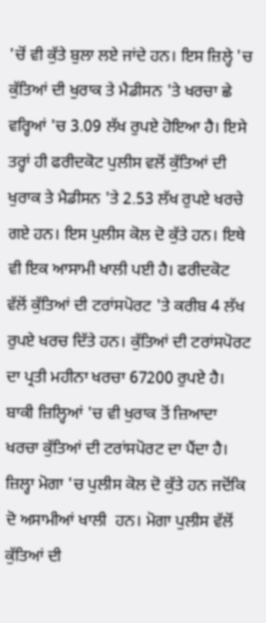'ਚੋਂ ਵੀ ਕੁੱਤੇ ਬੁਲਾ ਲਏ ਜਾਂਦੇ ਹਨ। ਇਸ ਜ਼ਿਲ੍ਹੇ 'ਚ ਕੁੱਤਿਆਂ ਦੀ ਖੁਰਾਕ ਤੇ ਮੈਡੀਸਨ 'ਤੇ ਖਰਚਾ ਛੇ ਵਰ੍ਹਿਆਂ 'ਚ 3.09 ਲੱਖ ਰੁਪਏ ਹੋਇਆ ਹੈ। ਇਸੇ ਤਰ੍ਹਾਂ ਹੀ ਫਰੀਦਕੋਟ ਪੁਲੀਸ ਵਲੋਂ ਕੁੱਤਿਆਂ ਦੀ ਖੁਰਾਕ ਤੇ ਮੈਡੀਸਨ 'ਤੇ 2.53 ਲੱਖ ਰੁਪਏ ਖਰਚੇ ਗਏ ਹਨ। ਇਸ ਪੁਲੀਸ ਕੋਲ ਦੋ ਕੁੱਤੇ ਹਨ। ਇਥੇ ਵੀ ਇਕ ਆਸਾਮੀ ਖਾਲੀ ਪਈ ਹੈ। ਫਰੀਦਕੋਟ ਵੱਲੋਂ ਕੁੱਤਿਆਂ ਦੀ ਟਰਾਂਸਪੋਰਟ 'ਤੇ ਕਰੀਬ 4 ਲੱਖ ਰੁਪਏ ਖਰਚ ਦਿੱਤੇ ਹਨ। ਕੁੱਤਿਆਂ ਦੀ ਟਰਾਂਸਪੋਰਟ ਦਾ ਪ੍ਰਤੀ ਮਹੀਨਾ ਖਰਚਾ 67200 ਰੁਪਏ ਹੈ। ਬਾਕੀ ਜ਼ਿਲ੍ਹਿਆਂ 'ਚ ਵੀ ਖੁਰਾਕ ਤੋਂ ਜ਼ਿਆਦਾ ਖਰਚਾ ਕੁੱਤਿਆਂ ਦੀ ਟਰਾਂਸਪੋਰਟ ਦਾ ਪੈਂਦਾ ਹੈ। ਜ਼ਿਲ੍ਹਾ ਮੋਗਾ 'ਚ ਪੁਲੀਸ ਕੋਲ ਦੋ ਕੁੱਤੇ ਹਨ ਜਦੋਂਕਿ ਦੋ ਅਸਾਮੀਆਂ ਖਾਲੀ  ਹਨ। ਮੋਗਾ ਪੁਲੀਸ ਵੱਲੋਂ ਕੁੱਤਿਆਂ ਦੀ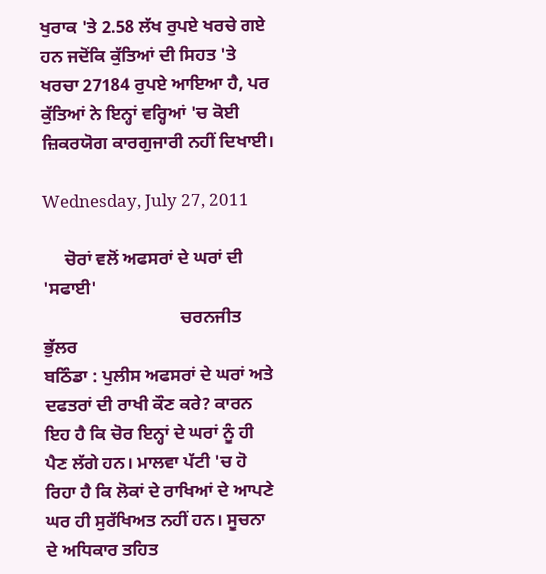ਖੁਰਾਕ 'ਤੇ 2.58 ਲੱਖ ਰੁਪਏ ਖਰਚੇ ਗਏ ਹਨ ਜਦੋਂਕਿ ਕੁੱਤਿਆਂ ਦੀ ਸਿਹਤ 'ਤੇ ਖਰਚਾ 27184 ਰੁਪਏ ਆਇਆ ਹੈ, ਪਰ ਕੁੱਤਿਆਂ ਨੇ ਇਨ੍ਹਾਂ ਵਰ੍ਹਿਆਂ 'ਚ ਕੋਈ ਜ਼ਿਕਰਯੋਗ ਕਾਰਗੁਜਾਰੀ ਨਹੀਂ ਦਿਖਾਈ।

Wednesday, July 27, 2011

     ਚੋਰਾਂ ਵਲੋਂ ਅਫਸਰਾਂ ਦੇ ਘਰਾਂ ਦੀ 'ਸਫਾਈ'
                               ਚਰਨਜੀਤ ਭੁੱਲਰ
ਬਠਿੰਡਾ : ਪੁਲੀਸ ਅਫਸਰਾਂ ਦੇ ਘਰਾਂ ਅਤੇ ਦਫਤਰਾਂ ਦੀ ਰਾਖੀ ਕੌਣ ਕਰੇ? ਕਾਰਨ ਇਹ ਹੈ ਕਿ ਚੋਰ ਇਨ੍ਹਾਂ ਦੇ ਘਰਾਂ ਨੂੰ ਹੀ ਪੈਣ ਲੱਗੇ ਹਨ। ਮਾਲਵਾ ਪੱਟੀ 'ਚ ਹੋ ਰਿਹਾ ਹੈ ਕਿ ਲੋਕਾਂ ਦੇ ਰਾਖਿਆਂ ਦੇ ਆਪਣੇ ਘਰ ਹੀ ਸੁਰੱਖਿਅਤ ਨਹੀਂ ਹਨ। ਸੂਚਨਾ ਦੇ ਅਧਿਕਾਰ ਤਹਿਤ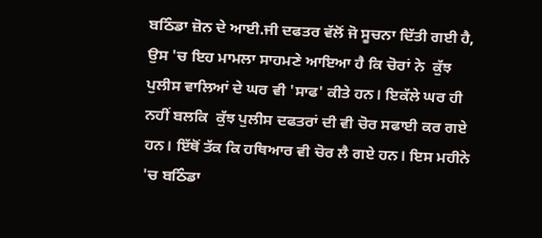ਬਠਿੰਡਾ ਜ਼ੋਨ ਦੇ ਆਈ.ਜੀ ਦਫਤਰ ਵੱਲੋਂ ਜੋ ਸੂਚਨਾ ਦਿੱਤੀ ਗਈ ਹੈ, ਉਸ 'ਚ ਇਹ ਮਾਮਲਾ ਸਾਹਮਣੇ ਆਇਆ ਹੈ ਕਿ ਚੋਰਾਂ ਨੇ  ਕੁੱਝ ਪੁਲੀਸ ਵਾਲਿਆਂ ਦੇ ਘਰ ਵੀ 'ਸਾਫ' ਕੀਤੇ ਹਨ। ਇਕੱਲੇ ਘਰ ਹੀ ਨਹੀਂ ਬਲਕਿ  ਕੁੱਝ ਪੁਲੀਸ ਦਫਤਰਾਂ ਦੀ ਵੀ ਚੋਰ ਸਫਾਈ ਕਰ ਗਏ ਹਨ। ਇੱਥੋਂ ਤੱਕ ਕਿ ਹਥਿਆਰ ਵੀ ਚੋਰ ਲੈ ਗਏ ਹਨ। ਇਸ ਮਹੀਨੇ 'ਚ ਬਠਿੰਡਾ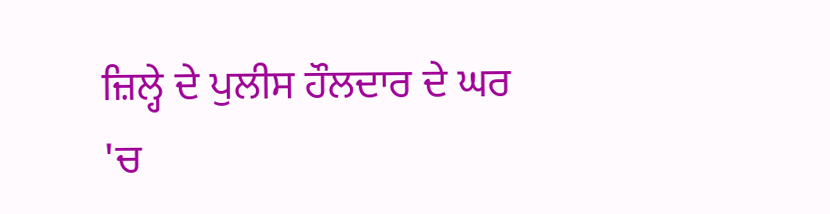ਜ਼ਿਲ੍ਹੇ ਦੇ ਪੁਲੀਸ ਹੌਲਦਾਰ ਦੇ ਘਰ 'ਚ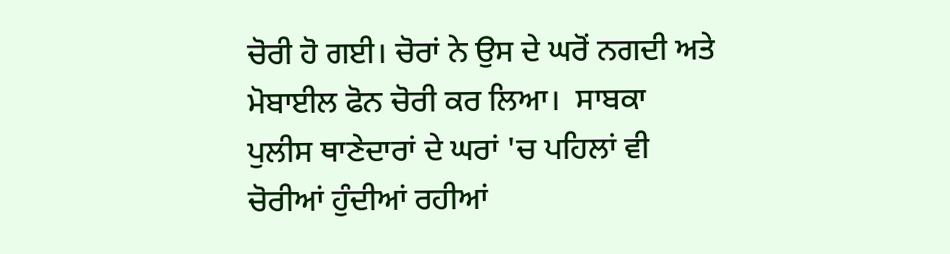ਚੋਰੀ ਹੋ ਗਈ। ਚੋਰਾਂ ਨੇ ਉਸ ਦੇ ਘਰੋਂ ਨਗਦੀ ਅਤੇ ਮੋਬਾਈਲ ਫੋਨ ਚੋਰੀ ਕਰ ਲਿਆ।  ਸਾਬਕਾ ਪੁਲੀਸ ਥਾਣੇਦਾਰਾਂ ਦੇ ਘਰਾਂ 'ਚ ਪਹਿਲਾਂ ਵੀ ਚੋਰੀਆਂ ਹੁੰਦੀਆਂ ਰਹੀਆਂ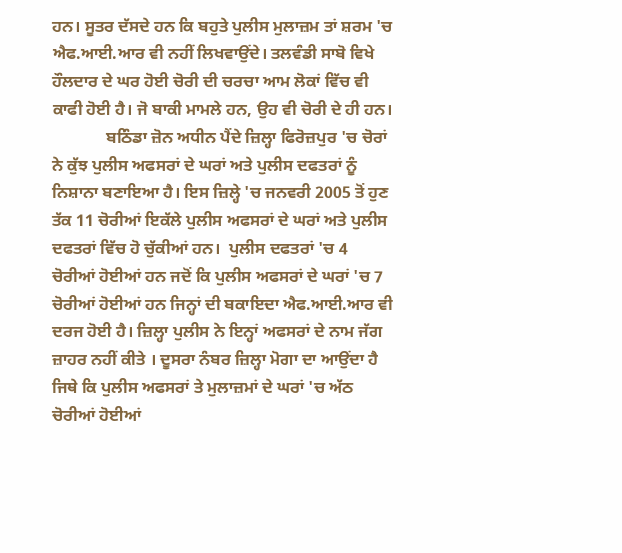ਹਨ। ਸੂਤਰ ਦੱਸਦੇ ਹਨ ਕਿ ਬਹੁਤੇ ਪੁਲੀਸ ਮੁਲਾਜ਼ਮ ਤਾਂ ਸ਼ਰਮ 'ਚ ਐਫ.ਆਈ.ਆਰ ਵੀ ਨਹੀਂ ਲਿਖਵਾਉਂਦੇ। ਤਲਵੰਡੀ ਸਾਬੋ ਵਿਖੇ ਹੌਲਦਾਰ ਦੇ ਘਰ ਹੋਈ ਚੋਰੀ ਦੀ ਚਰਚਾ ਆਮ ਲੋਕਾਂ ਵਿੱਚ ਵੀ ਕਾਫੀ ਹੋਈ ਹੈ। ਜੋ ਬਾਕੀ ਮਾਮਲੇ ਹਨ, ਉਹ ਵੀ ਚੋਰੀ ਦੇ ਹੀ ਹਨ।
             ਬਠਿੰਡਾ ਜ਼ੋਨ ਅਧੀਨ ਪੈਂਦੇ ਜ਼ਿਲ੍ਹਾ ਫਿਰੋਜ਼ਪੁਰ 'ਚ ਚੋਰਾਂ ਨੇ ਕੁੱਝ ਪੁਲੀਸ ਅਫਸਰਾਂ ਦੇ ਘਰਾਂ ਅਤੇ ਪੁਲੀਸ ਦਫਤਰਾਂ ਨੂੰ  ਨਿਸ਼ਾਨਾ ਬਣਾਇਆ ਹੈ। ਇਸ ਜ਼ਿਲ੍ਹੇ 'ਚ ਜਨਵਰੀ 2005 ਤੋਂ ਹੁਣ ਤੱਕ 11 ਚੋਰੀਆਂ ਇਕੱਲੇ ਪੁਲੀਸ ਅਫਸਰਾਂ ਦੇ ਘਰਾਂ ਅਤੇ ਪੁਲੀਸ ਦਫਤਰਾਂ ਵਿੱਚ ਹੋ ਚੁੱਕੀਆਂ ਹਨ।  ਪੁਲੀਸ ਦਫਤਰਾਂ 'ਚ 4 ਚੋਰੀਆਂ ਹੋਈਆਂ ਹਨ ਜਦੋਂ ਕਿ ਪੁਲੀਸ ਅਫਸਰਾਂ ਦੇ ਘਰਾਂ 'ਚ 7 ਚੋਰੀਆਂ ਹੋਈਆਂ ਹਨ ਜਿਨ੍ਹਾਂ ਦੀ ਬਕਾਇਦਾ ਐਫ.ਆਈ.ਆਰ ਵੀ ਦਰਜ ਹੋਈ ਹੈ। ਜ਼ਿਲ੍ਹਾ ਪੁਲੀਸ ਨੇ ਇਨ੍ਹਾਂ ਅਫਸਰਾਂ ਦੇ ਨਾਮ ਜੱਗ ਜ਼ਾਹਰ ਨਹੀਂ ਕੀਤੇ । ਦੂਸਰਾ ਨੰਬਰ ਜ਼ਿਲ੍ਹਾ ਮੋਗਾ ਦਾ ਆਉਂਦਾ ਹੈ ਜਿਥੇ ਕਿ ਪੁਲੀਸ ਅਫਸਰਾਂ ਤੇ ਮੁਲਾਜ਼ਮਾਂ ਦੇ ਘਰਾਂ 'ਚ ਅੱਠ ਚੋਰੀਆਂ ਹੋਈਆਂ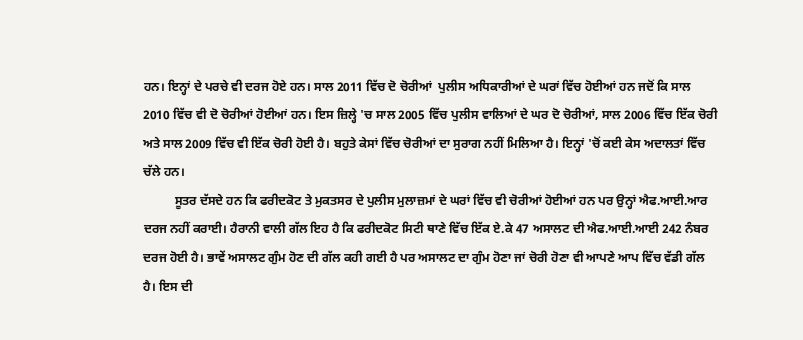ਹਨ। ਇਨ੍ਹਾਂ ਦੇ ਪਰਚੇ ਵੀ ਦਰਜ ਹੋਏ ਹਨ। ਸਾਲ 2011 ਵਿੱਚ ਦੋ ਚੋਰੀਆਂ  ਪੁਲੀਸ ਅਧਿਕਾਰੀਆਂ ਦੇ ਘਰਾਂ ਵਿੱਚ ਹੋਈਆਂ ਹਨ ਜਦੋਂ ਕਿ ਸਾਲ 2010 ਵਿੱਚ ਵੀ ਦੋ ਚੋਰੀਆਂ ਹੋਈਆਂ ਹਨ। ਇਸ ਜ਼ਿਲ੍ਹੇ 'ਚ ਸਾਲ 2005 ਵਿੱਚ ਪੁਲੀਸ ਵਾਲਿਆਂ ਦੇ ਘਰ ਦੋ ਚੋਰੀਆਂ, ਸਾਲ 2006 ਵਿੱਚ ਇੱਕ ਚੋਰੀ ਅਤੇ ਸਾਲ 2009 ਵਿੱਚ ਵੀ ਇੱਕ ਚੋਰੀ ਹੋਈ ਹੈ। ਬਹੁਤੇ ਕੇਸਾਂ ਵਿੱਚ ਚੋਰੀਆਂ ਦਾ ਸੁਰਾਗ ਨਹੀਂ ਮਿਲਿਆ ਹੈ। ਇਨ੍ਹਾਂ 'ਚੋਂ ਕਈ ਕੇਸ ਅਦਾਲਤਾਂ ਵਿੱਚ ਚੱਲੇ ਹਨ।
          ਸੂਤਰ ਦੱਸਦੇ ਹਨ ਕਿ ਫਰੀਦਕੋਟ ਤੇ ਮੁਕਤਸਰ ਦੇ ਪੁਲੀਸ ਮੁਲਾਜ਼ਮਾਂ ਦੇ ਘਰਾਂ ਵਿੱਚ ਵੀ ਚੋਰੀਆਂ ਹੋਈਆਂ ਹਨ ਪਰ ਉਨ੍ਹਾਂ ਐਫ.ਆਈ.ਆਰ ਦਰਜ ਨਹੀਂ ਕਰਾਈ। ਹੈਰਾਨੀ ਵਾਲੀ ਗੱਲ ਇਹ ਹੈ ਕਿ ਫਰੀਦਕੋਟ ਸਿਟੀ ਥਾਣੇ ਵਿੱਚ ਇੱਕ ਏ.ਕੇ 47 ਅਸਾਲਟ ਦੀ ਐਫ.ਆਈ.ਆਈ 242 ਨੰਬਰ ਦਰਜ ਹੋਈ ਹੈ। ਭਾਵੇਂ ਅਸਾਲਟ ਗੁੰਮ ਹੋਣ ਦੀ ਗੱਲ ਕਹੀ ਗਈ ਹੈ ਪਰ ਅਸਾਲਟ ਦਾ ਗੁੰਮ ਹੋਣਾ ਜਾਂ ਚੋਰੀ ਹੋਣਾ ਵੀ ਆਪਣੇ ਆਪ ਵਿੱਚ ਵੱਡੀ ਗੱਲ ਹੈ। ਇਸ ਦੀ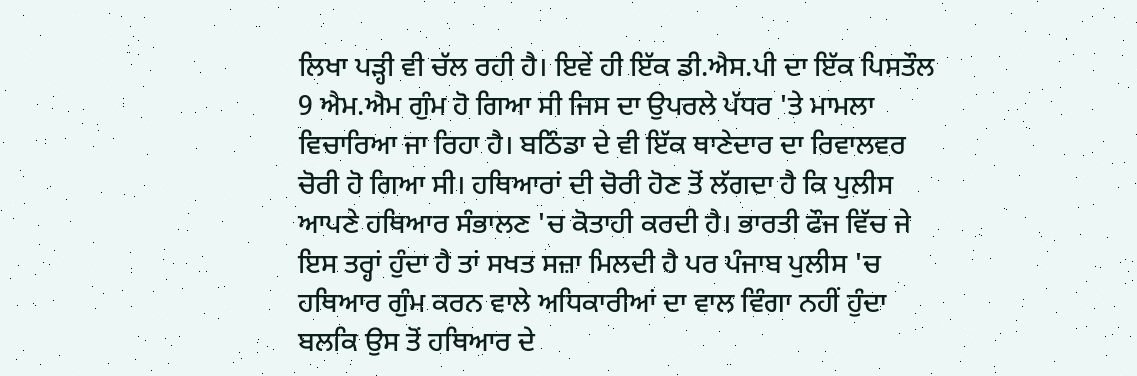ਲਿਖਾ ਪੜ੍ਹੀ ਵੀ ਚੱਲ ਰਹੀ ਹੈ। ਇਵੇਂ ਹੀ ਇੱਕ ਡੀ.ਐਸ.ਪੀ ਦਾ ਇੱਕ ਪਿਸਤੌਲ 9 ਐਮ.ਐਮ ਗੁੰਮ ਹੋ ਗਿਆ ਸੀ ਜਿਸ ਦਾ ਉਪਰਲੇ ਪੱਧਰ 'ਤੇ ਮਾਮਲਾ ਵਿਚਾਰਿਆ ਜਾ ਰਿਹਾ ਹੈ। ਬਠਿੰਡਾ ਦੇ ਵੀ ਇੱਕ ਥਾਣੇਦਾਰ ਦਾ ਰਿਵਾਲਵਰ ਚੋਰੀ ਹੋ ਗਿਆ ਸੀ। ਹਥਿਆਰਾਂ ਦੀ ਚੋਰੀ ਹੋਣ ਤੋਂ ਲੱਗਦਾ ਹੈ ਕਿ ਪੁਲੀਸ ਆਪਣੇ ਹਥਿਆਰ ਸੰਭਾਲਣ 'ਚ ਕੋਤਾਹੀ ਕਰਦੀ ਹੈ। ਭਾਰਤੀ ਫੌਜ ਵਿੱਚ ਜੇ ਇਸ ਤਰ੍ਹਾਂ ਹੁੰਦਾ ਹੈ ਤਾਂ ਸਖਤ ਸਜ਼ਾ ਮਿਲਦੀ ਹੈ ਪਰ ਪੰਜਾਬ ਪੁਲੀਸ 'ਚ ਹਥਿਆਰ ਗੁੰਮ ਕਰਨ ਵਾਲੇ ਅਧਿਕਾਰੀਆਂ ਦਾ ਵਾਲ ਵਿੰਗਾ ਨਹੀਂ ਹੁੰਦਾ ਬਲਕਿ ਉਸ ਤੋਂ ਹਥਿਆਰ ਦੇ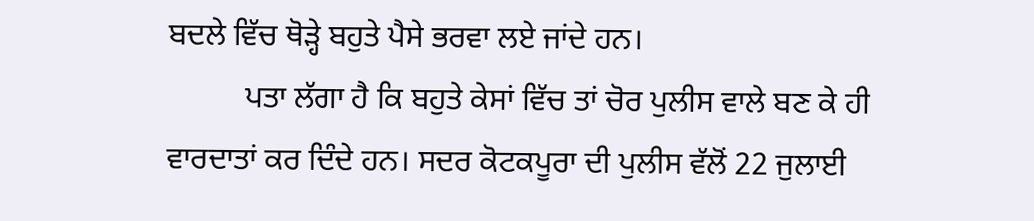ਬਦਲੇ ਵਿੱਚ ਥੋੜ੍ਹੇ ਬਹੁਤੇ ਪੈਸੇ ਭਰਵਾ ਲਏ ਜਾਂਦੇ ਹਨ।
          ਪਤਾ ਲੱਗਾ ਹੈ ਕਿ ਬਹੁਤੇ ਕੇਸਾਂ ਵਿੱਚ ਤਾਂ ਚੋਰ ਪੁਲੀਸ ਵਾਲੇ ਬਣ ਕੇ ਹੀ ਵਾਰਦਾਤਾਂ ਕਰ ਦਿੰਦੇ ਹਨ। ਸਦਰ ਕੋਟਕਪੂਰਾ ਦੀ ਪੁਲੀਸ ਵੱਲੋਂ 22 ਜੁਲਾਈ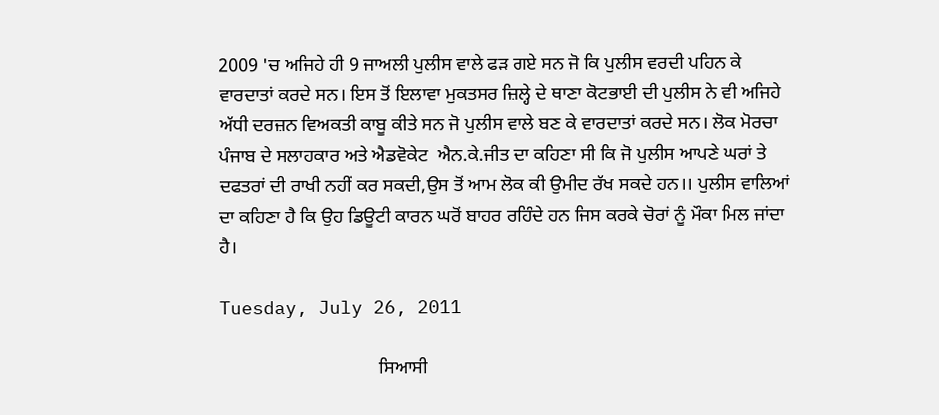2009 'ਚ ਅਜਿਹੇ ਹੀ 9 ਜਾਅਲੀ ਪੁਲੀਸ ਵਾਲੇ ਫੜ ਗਏ ਸਨ ਜੋ ਕਿ ਪੁਲੀਸ ਵਰਦੀ ਪਹਿਨ ਕੇ ਵਾਰਦਾਤਾਂ ਕਰਦੇ ਸਨ। ਇਸ ਤੋਂ ਇਲਾਵਾ ਮੁਕਤਸਰ ਜ਼ਿਲ੍ਹੇ ਦੇ ਥਾਣਾ ਕੋਟਭਾਈ ਦੀ ਪੁਲੀਸ ਨੇ ਵੀ ਅਜਿਹੇ ਅੱਧੀ ਦਰਜ਼ਨ ਵਿਅਕਤੀ ਕਾਬੂ ਕੀਤੇ ਸਨ ਜੋ ਪੁਲੀਸ ਵਾਲੇ ਬਣ ਕੇ ਵਾਰਦਾਤਾਂ ਕਰਦੇ ਸਨ। ਲੋਕ ਮੋਰਚਾ ਪੰਜਾਬ ਦੇ ਸਲਾਹਕਾਰ ਅਤੇ ਐਡਵੋਕੇਟ  ਐਨ.ਕੇ.ਜੀਤ ਦਾ ਕਹਿਣਾ ਸੀ ਕਿ ਜੋ ਪੁਲੀਸ ਆਪਣੇ ਘਰਾਂ ਤੇ ਦਫਤਰਾਂ ਦੀ ਰਾਖੀ ਨਹੀਂ ਕਰ ਸਕਦੀ,ਉਸ ਤੋਂ ਆਮ ਲੋਕ ਕੀ ਉਮੀਦ ਰੱਖ ਸਕਦੇ ਹਨ।। ਪੁਲੀਸ ਵਾਲਿਆਂ ਦਾ ਕਹਿਣਾ ਹੈ ਕਿ ਉਹ ਡਿਊਟੀ ਕਾਰਨ ਘਰੋਂ ਬਾਹਰ ਰਹਿੰਦੇ ਹਨ ਜਿਸ ਕਰਕੇ ਚੋਰਾਂ ਨੂੰ ਮੌਕਾ ਮਿਲ ਜਾਂਦਾ ਹੈ।

Tuesday, July 26, 2011

                                  ਸਿਆਸੀ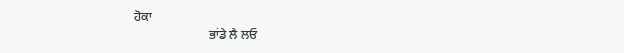ਹੋਕਾ
                        ਭਾਂਡੇ ਲੈ ਲਓ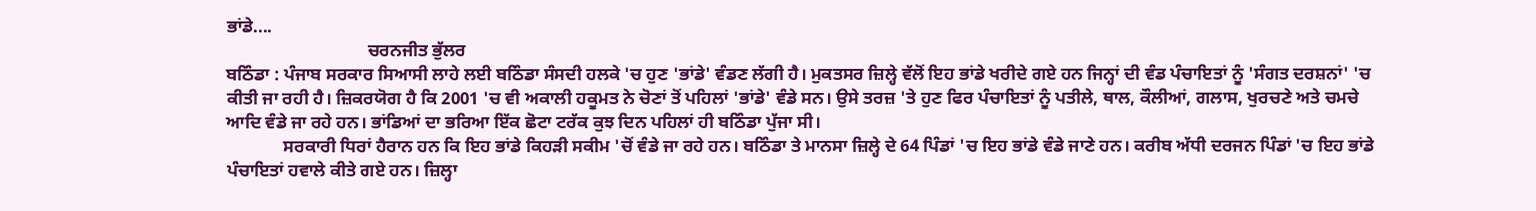ਭਾਂਡੇ....
                                ਚਰਨਜੀਤ ਭੁੱਲਰ
ਬਠਿੰਡਾ : ਪੰਜਾਬ ਸਰਕਾਰ ਸਿਆਸੀ ਲਾਹੇ ਲਈ ਬਠਿੰਡਾ ਸੰਸਦੀ ਹਲਕੇ 'ਚ ਹੁਣ 'ਭਾਂਡੇ' ਵੰਡਣ ਲੱਗੀ ਹੈ। ਮੁਕਤਸਰ ਜ਼ਿਲ੍ਹੇ ਵੱਲੋਂ ਇਹ ਭਾਂਡੇ ਖਰੀਦੇ ਗਏ ਹਨ ਜਿਨ੍ਹਾਂ ਦੀ ਵੰਡ ਪੰਚਾਇਤਾਂ ਨੂੰ 'ਸੰਗਤ ਦਰਸ਼ਨਾਂ' 'ਚ ਕੀਤੀ ਜਾ ਰਹੀ ਹੈ। ਜ਼ਿਕਰਯੋਗ ਹੈ ਕਿ 2001 'ਚ ਵੀ ਅਕਾਲੀ ਹਕੂਮਤ ਨੇ ਚੋਣਾਂ ਤੋਂ ਪਹਿਲਾਂ 'ਭਾਂਡੇ' ਵੰਡੇ ਸਨ। ਉਸੇ ਤਰਜ਼ 'ਤੇ ਹੁਣ ਫਿਰ ਪੰਚਾਇਤਾਂ ਨੂੰ ਪਤੀਲੇ, ਥਾਲ, ਕੌਲੀਆਂ, ਗਲਾਸ, ਖੁਰਚਣੇ ਅਤੇ ਚਮਚੇ ਆਦਿ ਵੰਡੇ ਜਾ ਰਹੇ ਹਨ। ਭਾਂਡਿਆਂ ਦਾ ਭਰਿਆ ਇੱਕ ਛੋਟਾ ਟਰੱਕ ਕੁਝ ਦਿਨ ਪਹਿਲਾਂ ਹੀ ਬਠਿੰਡਾ ਪੁੱਜਾ ਸੀ।
             ਸਰਕਾਰੀ ਧਿਰਾਂ ਹੈਰਾਨ ਹਨ ਕਿ ਇਹ ਭਾਂਡੇ ਕਿਹੜੀ ਸਕੀਮ 'ਚੋਂ ਵੰਡੇ ਜਾ ਰਹੇ ਹਨ। ਬਠਿੰਡਾ ਤੇ ਮਾਨਸਾ ਜ਼ਿਲ੍ਹੇ ਦੇ 64 ਪਿੰਡਾਂ 'ਚ ਇਹ ਭਾਂਡੇ ਵੰਡੇ ਜਾਣੇ ਹਨ। ਕਰੀਬ ਅੱਧੀ ਦਰਜਨ ਪਿੰਡਾਂ 'ਚ ਇਹ ਭਾਂਡੇ ਪੰਚਾਇਤਾਂ ਹਵਾਲੇ ਕੀਤੇ ਗਏ ਹਨ। ਜ਼ਿਲ੍ਹਾ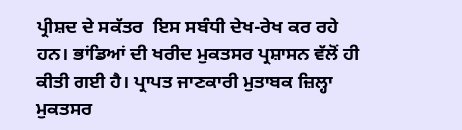ਪ੍ਰੀਸ਼ਦ ਦੇ ਸਕੱਤਰ  ਇਸ ਸਬੰਧੀ ਦੇਖ-ਰੇਖ ਕਰ ਰਹੇ ਹਨ। ਭਾਂਡਿਆਂ ਦੀ ਖਰੀਦ ਮੁਕਤਸਰ ਪ੍ਰਸ਼ਾਸਨ ਵੱਲੋਂ ਹੀ ਕੀਤੀ ਗਈ ਹੈ। ਪ੍ਰਾਪਤ ਜਾਣਕਾਰੀ ਮੁਤਾਬਕ ਜ਼ਿਲ੍ਹਾ ਮੁਕਤਸਰ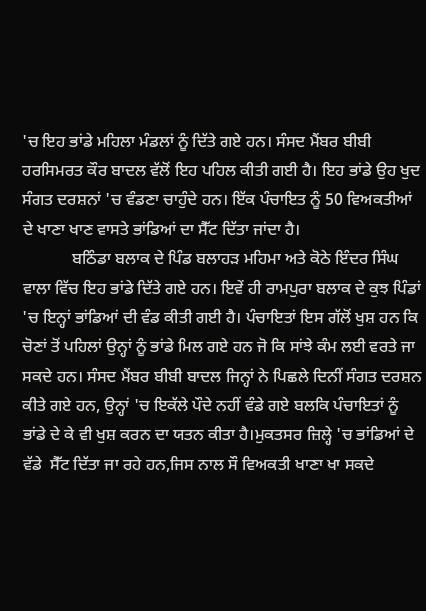'ਚ ਇਹ ਭਾਂਡੇ ਮਹਿਲਾ ਮੰਡਲਾਂ ਨੂੰ ਦਿੱਤੇ ਗਏ ਹਨ। ਸੰਸਦ ਮੈਂਬਰ ਬੀਬੀ ਹਰਸਿਮਰਤ ਕੌਰ ਬਾਦਲ ਵੱਲੋਂ ਇਹ ਪਹਿਲ ਕੀਤੀ ਗਈ ਹੈ। ਇਹ ਭਾਂਡੇ ਉਹ ਖੁਦ ਸੰਗਤ ਦਰਸ਼ਨਾਂ 'ਚ ਵੰਡਣਾ ਚਾਹੁੰਦੇ ਹਨ। ਇੱਕ ਪੰਚਾਇਤ ਨੂੰ 50 ਵਿਅਕਤੀਆਂ ਦੇ ਖਾਣਾ ਖਾਣ ਵਾਸਤੇ ਭਾਂਡਿਆਂ ਦਾ ਸੈੱਟ ਦਿੱਤਾ ਜਾਂਦਾ ਹੈ।
            ਬਠਿੰਡਾ ਬਲਾਕ ਦੇ ਪਿੰਡ ਬਲਾਹੜ ਮਹਿਮਾ ਅਤੇ ਕੋਠੇ ਇੰਦਰ ਸਿੰਘ ਵਾਲਾ ਵਿੱਚ ਇਹ ਭਾਂਡੇ ਦਿੱਤੇ ਗਏ ਹਨ। ਇਵੇਂ ਹੀ ਰਾਮਪੁਰਾ ਬਲਾਕ ਦੇ ਕੁਝ ਪਿੰਡਾਂ 'ਚ ਇਨ੍ਹਾਂ ਭਾਂਡਿਆਂ ਦੀ ਵੰਡ ਕੀਤੀ ਗਈ ਹੈ। ਪੰਚਾਇਤਾਂ ਇਸ ਗੱਲੋਂ ਖੁਸ਼ ਹਨ ਕਿ ਚੋਣਾਂ ਤੋਂ ਪਹਿਲਾਂ ਉਨ੍ਹਾਂ ਨੂੰ ਭਾਂਡੇ ਮਿਲ ਗਏ ਹਨ ਜੋ ਕਿ ਸਾਂਝੇ ਕੰਮ ਲਈ ਵਰਤੇ ਜਾ ਸਕਦੇ ਹਨ। ਸੰਸਦ ਮੈਂਬਰ ਬੀਬੀ ਬਾਦਲ ਜਿਨ੍ਹਾਂ ਨੇ ਪਿਛਲੇ ਦਿਨੀਂ ਸੰਗਤ ਦਰਸ਼ਨ ਕੀਤੇ ਗਏ ਹਨ, ਉਨ੍ਹਾਂ 'ਚ ਇਕੱਲੇ ਪੌਦੇ ਨਹੀਂ ਵੰਡੇ ਗਏ ਬਲਕਿ ਪੰਚਾਇਤਾਂ ਨੂੰ ਭਾਂਡੇ ਦੇ ਕੇ ਵੀ ਖੁਸ਼ ਕਰਨ ਦਾ ਯਤਨ ਕੀਤਾ ਹੈ।ਮੁਕਤਸਰ ਜ਼ਿਲ੍ਹੇ 'ਚ ਭਾਂਡਿਆਂ ਦੇ ਵੱਡੇ  ਸੈੱਟ ਦਿੱਤਾ ਜਾ ਰਹੇ ਹਨ,ਜਿਸ ਨਾਲ ਸੌ ਵਿਅਕਤੀ ਖਾਣਾ ਖਾ ਸਕਦੇ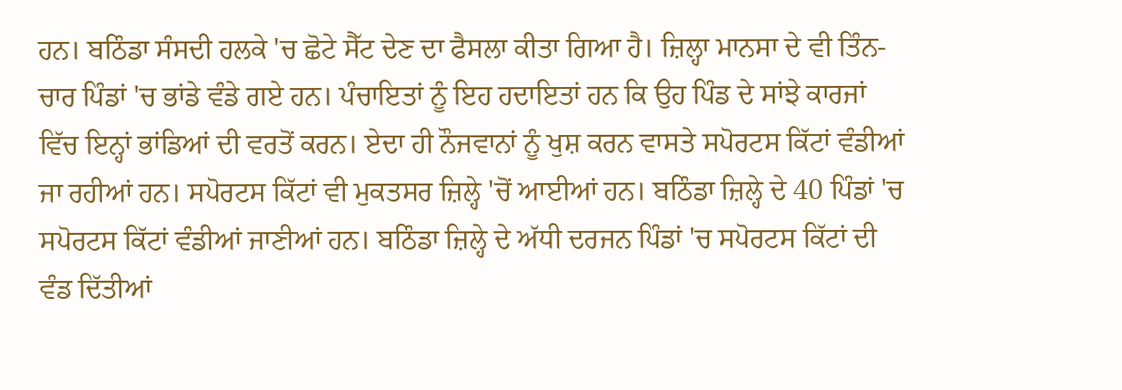ਹਨ। ਬਠਿੰਡਾ ਸੰਸਦੀ ਹਲਕੇ 'ਚ ਛੋਟੇ ਸੈੱਟ ਦੇਣ ਦਾ ਫੈਸਲਾ ਕੀਤਾ ਗਿਆ ਹੈ। ਜ਼ਿਲ੍ਹਾ ਮਾਨਸਾ ਦੇ ਵੀ ਤਿੰਨ-ਚਾਰ ਪਿੰਡਾਂ 'ਚ ਭਾਂਡੇ ਵੰਡੇ ਗਏ ਹਨ। ਪੰਚਾਇਤਾਂ ਨੂੰ ਇਹ ਹਦਾਇਤਾਂ ਹਨ ਕਿ ਉਹ ਪਿੰਡ ਦੇ ਸਾਂਝੇ ਕਾਰਜਾਂ ਵਿੱਚ ਇਨ੍ਹਾਂ ਭਾਂਡਿਆਂ ਦੀ ਵਰਤੋਂ ਕਰਨ। ਏਦਾ ਹੀ ਨੌਜਵਾਨਾਂ ਨੂੰ ਖੁਸ਼ ਕਰਨ ਵਾਸਤੇ ਸਪੋਰਟਸ ਕਿੱਟਾਂ ਵੰਡੀਆਂ ਜਾ ਰਹੀਆਂ ਹਨ। ਸਪੋਰਟਸ ਕਿੱਟਾਂ ਵੀ ਮੁਕਤਸਰ ਜ਼ਿਲ੍ਹੇ 'ਚੋਂ ਆਈਆਂ ਹਨ। ਬਠਿੰਡਾ ਜ਼ਿਲ੍ਹੇ ਦੇ 40 ਪਿੰਡਾਂ 'ਚ ਸਪੋਰਟਸ ਕਿੱਟਾਂ ਵੰਡੀਆਂ ਜਾਣੀਆਂ ਹਨ। ਬਠਿੰਡਾ ਜ਼ਿਲ੍ਹੇ ਦੇ ਅੱਧੀ ਦਰਜਨ ਪਿੰਡਾਂ 'ਚ ਸਪੋਰਟਸ ਕਿੱਟਾਂ ਦੀ ਵੰਡ ਦਿੱਤੀਆਂ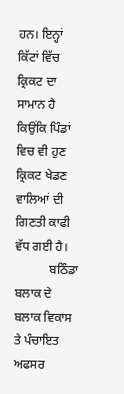ਹਨ। ਇਨ੍ਹਾਂ ਕਿੱਟਾਂ ਵਿੱਚ ਕ੍ਰਿਕਟ ਦਾ ਸਾਮਾਨ ਹੈ ਕਿਉਂਕਿ ਪਿੰਡਾਂ ਵਿਚ ਵੀ ਹੁਣ ਕ੍ਰਿਕਟ ਖੇਡਣ ਵਾਲਿਆਂ ਦੀ ਗਿਣਤੀ ਕਾਫੀ ਵੱਧ ਗਈ ਹੈ।
           ਬਠਿੰਡਾ ਬਲਾਕ ਦੇ ਬਲਾਕ ਵਿਕਾਸ ਤੇ ਪੰਚਾਇਤ ਅਫਸਰ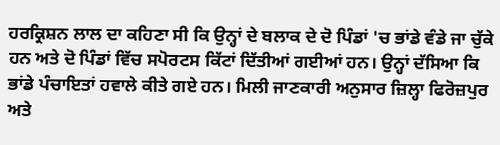ਹਰਕ੍ਰਿਸ਼ਨ ਲਾਲ ਦਾ ਕਹਿਣਾ ਸੀ ਕਿ ਉਨ੍ਹਾਂ ਦੇ ਬਲਾਕ ਦੇ ਦੋ ਪਿੰਡਾਂ 'ਚ ਭਾਂਡੇ ਵੰਡੇ ਜਾ ਚੁੱਕੇ ਹਨ ਅਤੇ ਦੋ ਪਿੰਡਾਂ ਵਿੱਚ ਸਪੋਰਟਸ ਕਿੱਟਾਂ ਦਿੱਤੀਆਂ ਗਈਆਂ ਹਨ। ਉਨ੍ਹਾਂ ਦੱਸਿਆ ਕਿ ਭਾਂਡੇ ਪੰਚਾਇਤਾਂ ਹਵਾਲੇ ਕੀਤੇ ਗਏ ਹਨ। ਮਿਲੀ ਜਾਣਕਾਰੀ ਅਨੁਸਾਰ ਜ਼ਿਲ੍ਹਾ ਫਿਰੋਜ਼ਪੁਰ ਅਤੇ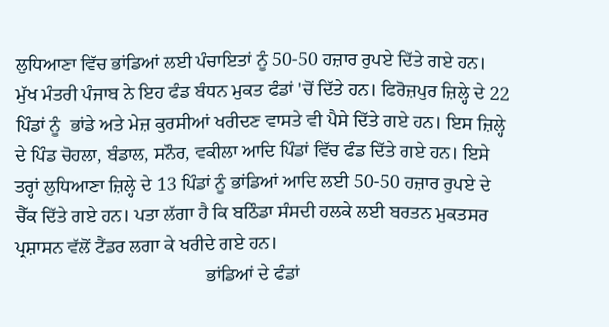ਲੁਧਿਆਣਾ ਵਿੱਚ ਭਾਂਡਿਆਂ ਲਈ ਪੰਚਾਇਤਾਂ ਨੂੰ 50-50 ਹਜ਼ਾਰ ਰੁਪਏ ਦਿੱਤੇ ਗਏ ਹਨ। ਮੁੱਖ ਮੰਤਰੀ ਪੰਜਾਬ ਨੇ ਇਹ ਫੰਡ ਬੰਧਨ ਮੁਕਤ ਫੰਡਾਂ 'ਚੋਂ ਦਿੱਤੇ ਹਨ। ਫਿਰੋਜ਼ਪੁਰ ਜ਼ਿਲ੍ਹੇ ਦੇ 22 ਪਿੰਡਾਂ ਨੂੰ  ਭਾਂਡੇ ਅਤੇ ਮੇਜ਼ ਕੁਰਸੀਆਂ ਖਰੀਦਣ ਵਾਸਤੇ ਵੀ ਪੈਸੇ ਦਿੱਤੇ ਗਏ ਹਨ। ਇਸ ਜ਼ਿਲ੍ਹੇ ਦੇ ਪਿੰਡ ਚੋਹਲਾ, ਬੰਡਾਲ, ਸਨੌਰ, ਵਕੀਲਾ ਆਦਿ ਪਿੰਡਾਂ ਵਿੱਚ ਫੰਡ ਦਿੱਤੇ ਗਏ ਹਨ। ਇਸੇ ਤਰ੍ਹਾਂ ਲੁਧਿਆਣਾ ਜ਼ਿਲ੍ਹੇ ਦੇ 13 ਪਿੰਡਾਂ ਨੂੰ ਭਾਂਡਿਆਂ ਆਦਿ ਲਈ 50-50 ਹਜ਼ਾਰ ਰੁਪਏ ਦੇ ਚੈੱਕ ਦਿੱਤੇ ਗਏ ਹਨ। ਪਤਾ ਲੱਗਾ ਹੈ ਕਿ ਬਠਿੰਡਾ ਸੰਸਦੀ ਹਲਕੇ ਲਈ ਬਰਤਨ ਮੁਕਤਸਰ ਪ੍ਰਸ਼ਾਸਨ ਵੱਲੋਂ ਟੈਂਡਰ ਲਗਾ ਕੇ ਖਰੀਦੇ ਗਏ ਹਨ।
                                         ਭਾਂਡਿਆਂ ਦੇ ਫੰਡਾਂ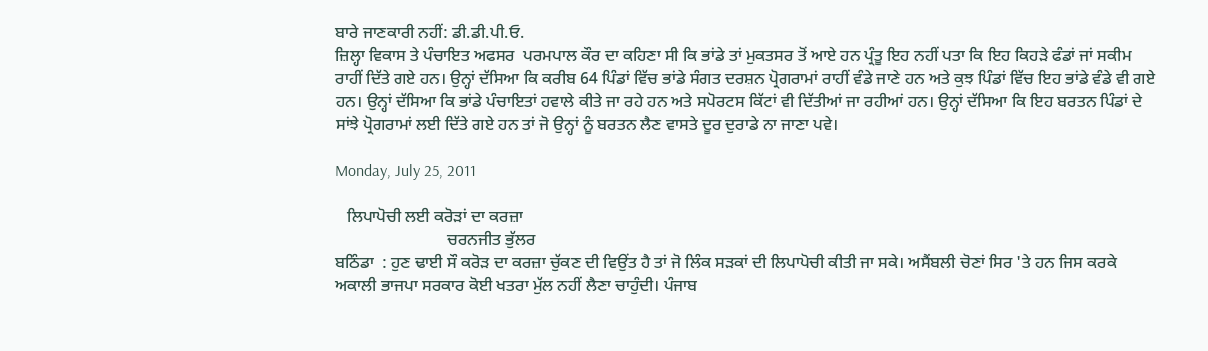ਬਾਰੇ ਜਾਣਕਾਰੀ ਨਹੀਂ: ਡੀ.ਡੀ.ਪੀ.ਓ.
ਜ਼ਿਲ੍ਹਾ ਵਿਕਾਸ ਤੇ ਪੰਚਾਇਤ ਅਫਸਰ  ਪਰਮਪਾਲ ਕੌਰ ਦਾ ਕਹਿਣਾ ਸੀ ਕਿ ਭਾਂਡੇ ਤਾਂ ਮੁਕਤਸਰ ਤੋਂ ਆਏ ਹਨ ਪ੍ਰੰਤੂ ਇਹ ਨਹੀਂ ਪਤਾ ਕਿ ਇਹ ਕਿਹੜੇ ਫੰਡਾਂ ਜਾਂ ਸਕੀਮ ਰਾਹੀਂ ਦਿੱਤੇ ਗਏ ਹਨ। ਉਨ੍ਹਾਂ ਦੱਸਿਆ ਕਿ ਕਰੀਬ 64 ਪਿੰਡਾਂ ਵਿੱਚ ਭਾਂਡੇ ਸੰਗਤ ਦਰਸ਼ਨ ਪ੍ਰੋਗਰਾਮਾਂ ਰਾਹੀਂ ਵੰਡੇ ਜਾਣੇ ਹਨ ਅਤੇ ਕੁਝ ਪਿੰਡਾਂ ਵਿੱਚ ਇਹ ਭਾਂਡੇ ਵੰਡੇ ਵੀ ਗਏ ਹਨ। ਉਨ੍ਹਾਂ ਦੱਸਿਆ ਕਿ ਭਾਂਡੇ ਪੰਚਾਇਤਾਂ ਹਵਾਲੇ ਕੀਤੇ ਜਾ ਰਹੇ ਹਨ ਅਤੇ ਸਪੋਰਟਸ ਕਿੱਟਾਂ ਵੀ ਦਿੱਤੀਆਂ ਜਾ ਰਹੀਆਂ ਹਨ। ਉਨ੍ਹਾਂ ਦੱਸਿਆ ਕਿ ਇਹ ਬਰਤਨ ਪਿੰਡਾਂ ਦੇ ਸਾਂਝੇ ਪ੍ਰੋਗਰਾਮਾਂ ਲਈ ਦਿੱਤੇ ਗਏ ਹਨ ਤਾਂ ਜੋ ਉਨ੍ਹਾਂ ਨੂੰ ਬਰਤਨ ਲੈਣ ਵਾਸਤੇ ਦੂਰ ਦੁਰਾਡੇ ਨਾ ਜਾਣਾ ਪਵੇ।

Monday, July 25, 2011

   ਲਿਪਾਪੋਚੀ ਲਈ ਕਰੋੜਾਂ ਦਾ ਕਰਜ਼ਾ
                           ਚਰਨਜੀਤ ਭੁੱਲਰ
ਬਠਿੰਡਾ  : ਹੁਣ ਢਾਈ ਸੌ ਕਰੋੜ ਦਾ ਕਰਜ਼ਾ ਚੁੱਕਣ ਦੀ ਵਿਉਂਤ ਹੈ ਤਾਂ ਜੋ ਲਿੰਕ ਸੜਕਾਂ ਦੀ ਲਿਪਾਪੋਚੀ ਕੀਤੀ ਜਾ ਸਕੇ। ਅਸੈਂਬਲੀ ਚੋਣਾਂ ਸਿਰ 'ਤੇ ਹਨ ਜਿਸ ਕਰਕੇ ਅਕਾਲੀ ਭਾਜਪਾ ਸਰਕਾਰ ਕੋਈ ਖਤਰਾ ਮੁੱਲ ਨਹੀਂ ਲੈਣਾ ਚਾਹੁੰਦੀ। ਪੰਜਾਬ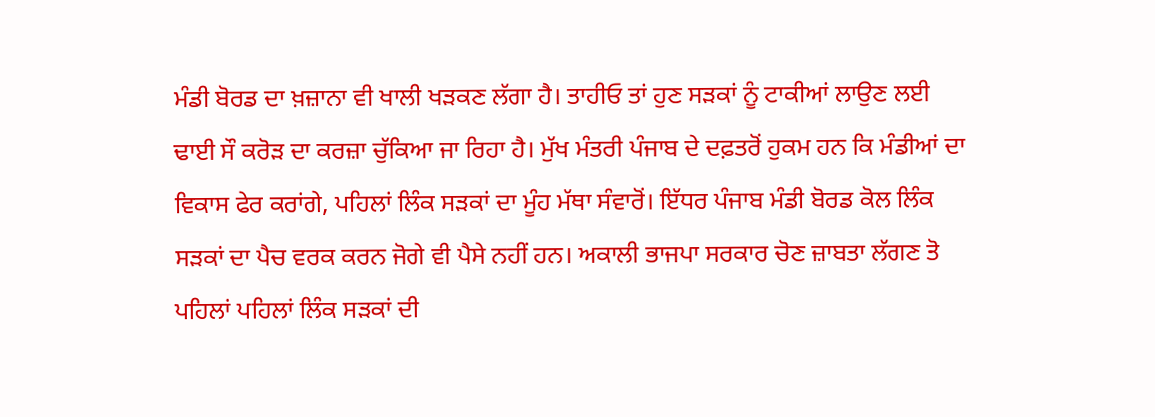ਮੰਡੀ ਬੋਰਡ ਦਾ ਖ਼ਜ਼ਾਨਾ ਵੀ ਖਾਲੀ ਖੜਕਣ ਲੱਗਾ ਹੈ। ਤਾਹੀਓ ਤਾਂ ਹੁਣ ਸੜਕਾਂ ਨੂੰ ਟਾਕੀਆਂ ਲਾਉਣ ਲਈ ਢਾਈ ਸੌ ਕਰੋੜ ਦਾ ਕਰਜ਼ਾ ਚੁੱਕਿਆ ਜਾ ਰਿਹਾ ਹੈ। ਮੁੱਖ ਮੰਤਰੀ ਪੰਜਾਬ ਦੇ ਦਫ਼ਤਰੋਂ ਹੁਕਮ ਹਨ ਕਿ ਮੰਡੀਆਂ ਦਾ ਵਿਕਾਸ ਫੇਰ ਕਰਾਂਗੇ, ਪਹਿਲਾਂ ਲਿੰਕ ਸੜਕਾਂ ਦਾ ਮੂੰਹ ਮੱਥਾ ਸੰਵਾਰੋਂ। ਇੱਧਰ ਪੰਜਾਬ ਮੰਡੀ ਬੋਰਡ ਕੋਲ ਲਿੰਕ ਸੜਕਾਂ ਦਾ ਪੈਚ ਵਰਕ ਕਰਨ ਜੋਗੇ ਵੀ ਪੈਸੇ ਨਹੀਂ ਹਨ। ਅਕਾਲੀ ਭਾਜਪਾ ਸਰਕਾਰ ਚੋਣ ਜ਼ਾਬਤਾ ਲੱਗਣ ਤੋ ਪਹਿਲਾਂ ਪਹਿਲਾਂ ਲਿੰਕ ਸੜਕਾਂ ਦੀ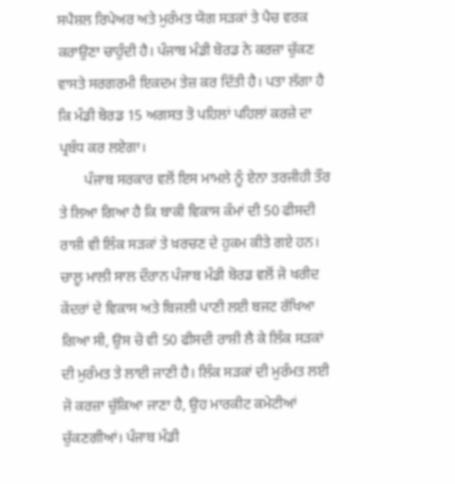ਸਪੈਸ਼ਲ ਰਿਪੇਅਰ ਅਤੇ ਮੁਰੰਮਤ ਯੋਗ ਸੜਕਾਂ ਤੇ ਪੈਚ ਵਰਕ ਕਰਾਉਣਾ ਚਾਹੁੰਦੀ ਹੈ। ਪੰਜਾਬ ਮੰਡੀ ਬੋਰਡ ਨੇ ਕਰਜ਼ਾ ਚੁੱਕਣ ਵਾਸਤੇ ਸਰਗਰਮੀ ਇਕਦਮ ਤੇਜ਼ ਕਰ ਦਿੱਤੀ ਹੈ। ਪਤਾ ਲੱਗਾ ਹੈ ਕਿ ਮੰਡੀ ਬੋਰਡ 15 ਅਗਸਤ ਤੋ ਪਹਿਲਾਂ ਪਹਿਲਾਂ ਕਰਜ਼ੇ ਦਾ ਪ੍ਰਬੰਧ ਕਰ ਲਏਗਾ।
       ਪੰਜਾਬ ਸਰਕਾਰ ਵਲੋਂ ਇਸ ਮਾਮਲੇ ਨੂੰ ਏਨਾ ਤਰਜੀਹੀ ਤੌਰ ਤੇ ਲਿਆ ਗਿਆ ਹੈ ਕਿ ਬਾਕੀ ਵਿਕਾਸ ਕੰਮਾਂ ਦੀ 50 ਫੀਸਦੀ ਰਾਸ਼ੀ ਵੀ ਲਿੰਕ ਸੜਕਾਂ ਤੇ ਖ਼ਰਚਣ ਦੇ ਹੁਕਮ ਕੀਤੇ ਗਏ ਹਨ। ਚਾਲੂ ਮਾਲੀ ਸਾਲ ਦੌਰਾਨ ਪੰਜਾਬ ਮੰਡੀ ਬੋਰਡ ਵਲੋਂ ਜੋ ਖਰੀਦ ਕੇਂਦਰਾਂ ਦੇ ਵਿਕਾਸ ਅਤੇ ਬਿਜਲੀ ਪਾਣੀ ਲਈ ਬਜਟ ਰੱਖਿਆ ਗਿਆ ਸੀ, ਉਸ ਚੋ ਵੀ 50 ਫੀਸਦੀ ਰਾਸ਼ੀ ਲੈ ਕੇ ਲਿੰਕ ਸੜਕਾਂ ਦੀ ਮੁਰੰਮਤ ਤੇ ਲਾਈ ਜਾਣੀ ਹੈ। ਲਿੰਕ ਸੜਕਾਂ ਦੀ ਮੁਰੰਮਤ ਲਈ ਜੋ ਕਰਜ਼ਾ ਚੁੱਕਿਆ ਜਾਣਾ ਹੈ, ਉਹ ਮਾਰਕੀਟ ਕਮੇਟੀਆਂ ਚੁੱਕਣਗੀਆਂ। ਪੰਜਾਬ ਮੰਡੀ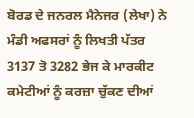ਬੋਰਡ ਦੇ ਜਨਰਲ ਮੈਨੇਜਰ (ਲੇਖਾ) ਨੇ ਮੰਡੀ ਅਫਸਰਾਂ ਨੂੰ ਲਿਖਤੀ ਪੱਤਰ 3137 ਤੋ 3282 ਭੇਜ ਕੇ ਮਾਰਕੀਟ ਕਮੇਟੀਆਂ ਨੂੰ ਕਰਜ਼ਾ ਚੁੱਕਣ ਦੀਆਂ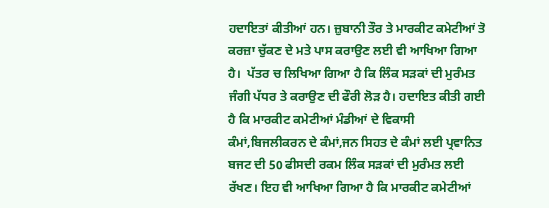ਹਦਾਇਤਾਂ ਕੀਤੀਆਂ ਹਨ। ਜ਼ੁਬਾਨੀ ਤੌਰ ਤੇ ਮਾਰਕੀਟ ਕਮੇਟੀਆਂ ਤੋ ਕਰਜ਼ਾ ਚੁੱਕਣ ਦੇ ਮਤੇ ਪਾਸ ਕਰਾਉਣ ਲਈ ਵੀ ਆਖਿਆ ਗਿਆ ਹੈ।  ਪੱਤਰ ਚ ਲਿਖਿਆ ਗਿਆ ਹੈ ਕਿ ਲਿੰਕ ਸੜਕਾਂ ਦੀ ਮੁਰੰਮਤ ਜੰਗੀ ਪੱਧਰ ਤੇ ਕਰਾਉਣ ਦੀ ਫੌਰੀ ਲੋੜ ਹੈ। ਹਦਾਇਤ ਕੀਤੀ ਗਈ ਹੈ ਕਿ ਮਾਰਕੀਟ ਕਮੇਟੀਆਂ ਮੰਡੀਆਂ ਦੇ ਵਿਕਾਸੀ ਕੰਮਾਂ,ਬਿਜਲੀਕਰਨ ਦੇ ਕੰਮਾਂ,ਜਨ ਸਿਹਤ ਦੇ ਕੰਮਾਂ ਲਈ ਪ੍ਰਵਾਨਿਤ ਬਜਟ ਦੀ 50 ਫੀਸਦੀ ਰਕਮ ਲਿੰਕ ਸੜਕਾਂ ਦੀ ਮੁਰੰਮਤ ਲਈ ਰੱਖਣ। ਇਹ ਵੀ ਆਖਿਆ ਗਿਆ ਹੈ ਕਿ ਮਾਰਕੀਟ ਕਮੇਟੀਆਂ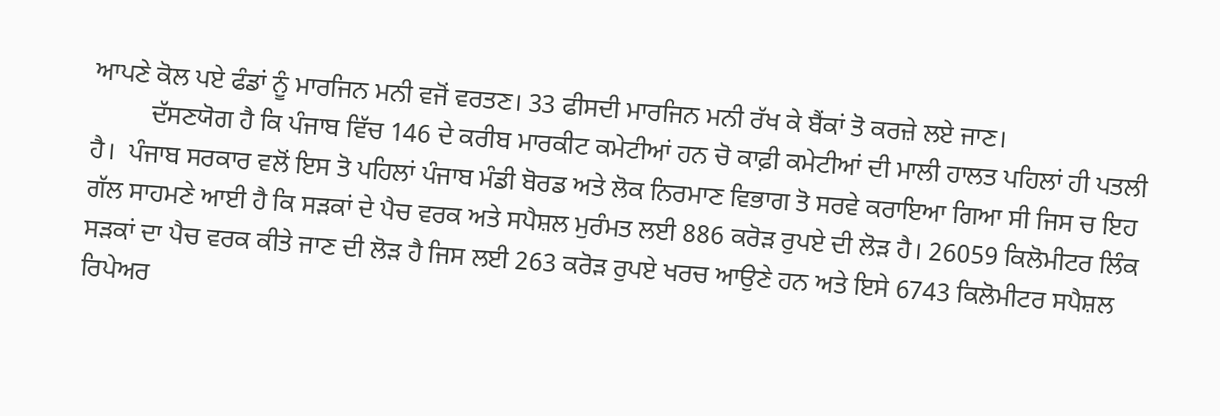ਆਪਣੇ ਕੋਲ ਪਏ ਫੰਡਾਂ ਨੂੰ ਮਾਰਜਿਨ ਮਨੀ ਵਜੋਂ ਵਰਤਣ। 33 ਫੀਸਦੀ ਮਾਰਜਿਨ ਮਨੀ ਰੱਖ ਕੇ ਬੈਂਕਾਂ ਤੋ ਕਰਜ਼ੇ ਲਏ ਜਾਣ।
         ਦੱਸਣਯੋਗ ਹੈ ਕਿ ਪੰਜਾਬ ਵਿੱਚ 146 ਦੇ ਕਰੀਬ ਮਾਰਕੀਟ ਕਮੇਟੀਆਂ ਹਨ ਚੋ ਕਾਫ਼ੀ ਕਮੇਟੀਆਂ ਦੀ ਮਾਲੀ ਹਾਲਤ ਪਹਿਲਾਂ ਹੀ ਪਤਲੀ ਹੈ।  ਪੰਜਾਬ ਸਰਕਾਰ ਵਲੋਂ ਇਸ ਤੋ ਪਹਿਲਾਂ ਪੰਜਾਬ ਮੰਡੀ ਬੋਰਡ ਅਤੇ ਲੋਕ ਨਿਰਮਾਣ ਵਿਭਾਗ ਤੋ ਸਰਵੇ ਕਰਾਇਆ ਗਿਆ ਸੀ ਜਿਸ ਚ ਇਹ ਗੱਲ ਸਾਹਮਣੇ ਆਈ ਹੈ ਕਿ ਸੜਕਾਂ ਦੇ ਪੈਚ ਵਰਕ ਅਤੇ ਸਪੈਸ਼ਲ ਮੁਰੰਮਤ ਲਈ 886 ਕਰੋੜ ਰੁਪਏ ਦੀ ਲੋੜ ਹੈ। 26059 ਕਿਲੋਮੀਟਰ ਲਿੰਕ ਸੜਕਾਂ ਦਾ ਪੈਚ ਵਰਕ ਕੀਤੇ ਜਾਣ ਦੀ ਲੋੜ ਹੈ ਜਿਸ ਲਈ 263 ਕਰੋੜ ਰੁਪਏ ਖਰਚ ਆਉਣੇ ਹਨ ਅਤੇ ਇਸੇ 6743 ਕਿਲੋਮੀਟਰ ਸਪੈਸ਼ਲ ਰਿਪੇਅਰ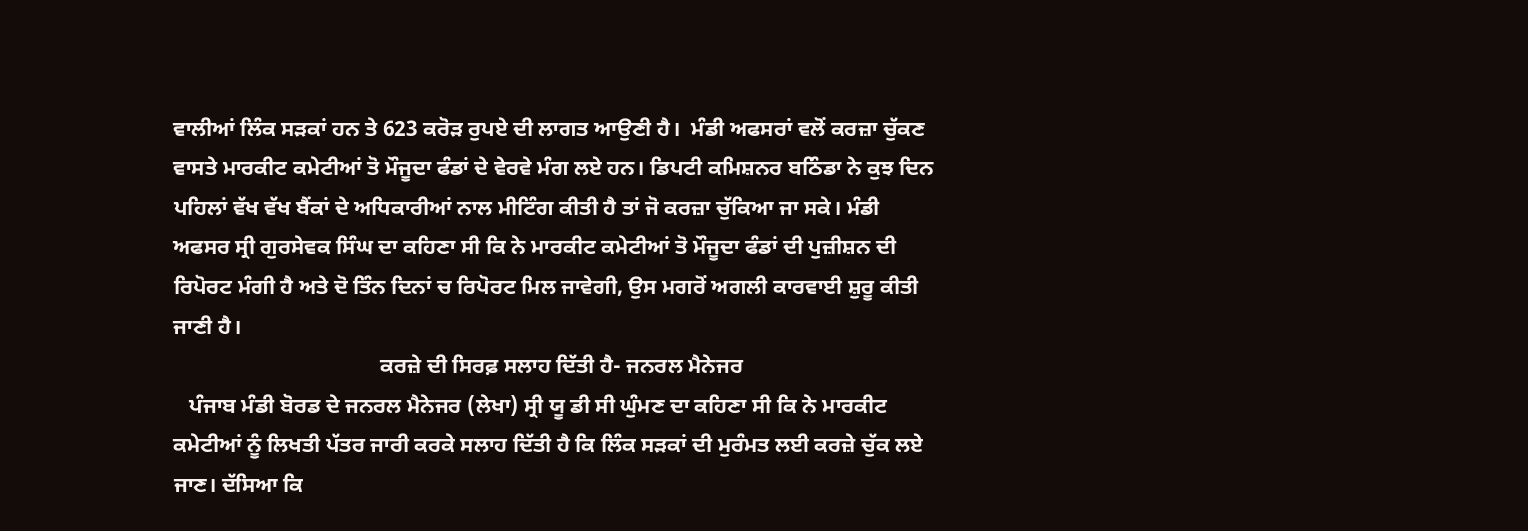ਵਾਲੀਆਂ ਲਿੰਕ ਸੜਕਾਂ ਹਨ ਤੇ 623 ਕਰੋੜ ਰੁਪਏ ਦੀ ਲਾਗਤ ਆਉਣੀ ਹੈ।  ਮੰਡੀ ਅਫਸਰਾਂ ਵਲੋਂ ਕਰਜ਼ਾ ਚੁੱਕਣ ਵਾਸਤੇ ਮਾਰਕੀਟ ਕਮੇਟੀਆਂ ਤੋ ਮੌਜੂਦਾ ਫੰਡਾਂ ਦੇ ਵੇਰਵੇ ਮੰਗ ਲਏ ਹਨ। ਡਿਪਟੀ ਕਮਿਸ਼ਨਰ ਬਠਿੰਡਾ ਨੇ ਕੁਝ ਦਿਨ ਪਹਿਲਾਂ ਵੱਖ ਵੱਖ ਬੈਂਕਾਂ ਦੇ ਅਧਿਕਾਰੀਆਂ ਨਾਲ ਮੀਟਿੰਗ ਕੀਤੀ ਹੈ ਤਾਂ ਜੋ ਕਰਜ਼ਾ ਚੁੱਕਿਆ ਜਾ ਸਕੇ। ਮੰਡੀ ਅਫਸਰ ਸ੍ਰੀ ਗੁਰਸੇਵਕ ਸਿੰਘ ਦਾ ਕਹਿਣਾ ਸੀ ਕਿ ਨੇ ਮਾਰਕੀਟ ਕਮੇਟੀਆਂ ਤੋ ਮੌਜੂਦਾ ਫੰਡਾਂ ਦੀ ਪੁਜ਼ੀਸ਼ਨ ਦੀ ਰਿਪੋਰਟ ਮੰਗੀ ਹੈ ਅਤੇ ਦੋ ਤਿੰਨ ਦਿਨਾਂ ਚ ਰਿਪੋਰਟ ਮਿਲ ਜਾਵੇਗੀ, ਉਸ ਮਗਰੋਂ ਅਗਲੀ ਕਾਰਵਾਈ ਸ਼ੁਰੂ ਕੀਤੀ ਜਾਣੀ ਹੈ।
                                      ਕਰਜ਼ੇ ਦੀ ਸਿਰਫ਼ ਸਲਾਹ ਦਿੱਤੀ ਹੈ- ਜਨਰਲ ਮੈਨੇਜਰ
   ਪੰਜਾਬ ਮੰਡੀ ਬੋਰਡ ਦੇ ਜਨਰਲ ਮੈਨੇਜਰ (ਲੇਖਾ) ਸ੍ਰੀ ਯੂ ਡੀ ਸੀ ਘੁੰਮਣ ਦਾ ਕਹਿਣਾ ਸੀ ਕਿ ਨੇ ਮਾਰਕੀਟ ਕਮੇਟੀਆਂ ਨੂੰ ਲਿਖਤੀ ਪੱਤਰ ਜਾਰੀ ਕਰਕੇ ਸਲਾਹ ਦਿੱਤੀ ਹੈ ਕਿ ਲਿੰਕ ਸੜਕਾਂ ਦੀ ਮੁਰੰਮਤ ਲਈ ਕਰਜ਼ੇ ਚੁੱਕ ਲਏ ਜਾਣ। ਦੱਸਿਆ ਕਿ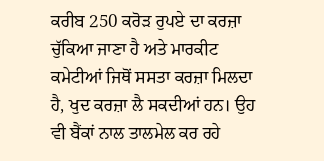ਕਰੀਬ 250 ਕਰੋੜ ਰੁਪਏ ਦਾ ਕਰਜ਼ਾ ਚੁੱਕਿਆ ਜਾਣਾ ਹੈ ਅਤੇ ਮਾਰਕੀਟ ਕਮੇਟੀਆਂ ਜਿਥੋਂ ਸਸਤਾ ਕਰਜ਼ਾ ਮਿਲਦਾ ਹੈ, ਖੁਦ ਕਰਜ਼ਾ ਲੈ ਸਕਦੀਆਂ ਹਨ। ਉਹ ਵੀ ਬੈਂਕਾਂ ਨਾਲ ਤਾਲਮੇਲ ਕਰ ਰਹੇ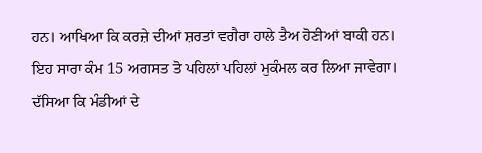ਹਨ। ਆਖਿਆ ਕਿ ਕਰਜ਼ੇ ਦੀਆਂ ਸ਼ਰਤਾਂ ਵਗੈਰਾ ਹਾਲੇ ਤੈਅ ਹੋਣੀਆਂ ਬਾਕੀ ਹਨ। ਇਹ ਸਾਰਾ ਕੰਮ 15 ਅਗਸਤ ਤੋ ਪਹਿਲਾਂ ਪਹਿਲਾਂ ਮੁਕੰਮਲ ਕਰ ਲਿਆ ਜਾਵੇਗਾ। ਦੱਸਿਆ ਕਿ ਮੰਡੀਆਂ ਦੇ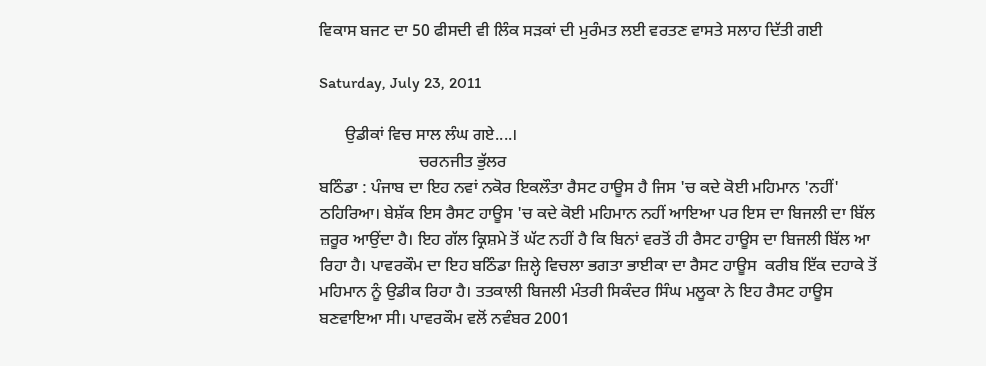ਵਿਕਾਸ ਬਜਟ ਦਾ 50 ਫੀਸਦੀ ਵੀ ਲਿੰਕ ਸੜਕਾਂ ਦੀ ਮੁਰੰਮਤ ਲਈ ਵਰਤਣ ਵਾਸਤੇ ਸਲਾਹ ਦਿੱਤੀ ਗਈ

Saturday, July 23, 2011

      ਉਡੀਕਾਂ ਵਿਚ ਸਾਲ ਲੰਘ ਗਏ....।
                        ਚਰਨਜੀਤ ਭੁੱਲਰ
ਬਠਿੰਡਾ : ਪੰਜਾਬ ਦਾ ਇਹ ਨਵਾਂ ਨਕੋਰ ਇਕਲੌਤਾ ਰੈਸਟ ਹਾਊਸ ਹੈ ਜਿਸ 'ਚ ਕਦੇ ਕੋਈ ਮਹਿਮਾਨ 'ਨਹੀਂ' ਠਹਿਰਿਆ। ਬੇਸ਼ੱਕ ਇਸ ਰੈਸਟ ਹਾਊਸ 'ਚ ਕਦੇ ਕੋਈ ਮਹਿਮਾਨ ਨਹੀਂ ਆਇਆ ਪਰ ਇਸ ਦਾ ਬਿਜਲੀ ਦਾ ਬਿੱਲ ਜ਼ਰੂਰ ਆਉਂਦਾ ਹੈ। ਇਹ ਗੱਲ ਕ੍ਰਿਸ਼ਮੇ ਤੋਂ ਘੱਟ ਨਹੀਂ ਹੈ ਕਿ ਬਿਨਾਂ ਵਰਤੋਂ ਹੀ ਰੈਸਟ ਹਾਊਸ ਦਾ ਬਿਜਲੀ ਬਿੱਲ ਆ ਰਿਹਾ ਹੈ। ਪਾਵਰਕੌਮ ਦਾ ਇਹ ਬਠਿੰਡਾ ਜ਼ਿਲ੍ਹੇ ਵਿਚਲਾ ਭਗਤਾ ਭਾਈਕਾ ਦਾ ਰੈਸਟ ਹਾਊਸ  ਕਰੀਬ ਇੱਕ ਦਹਾਕੇ ਤੋਂ ਮਹਿਮਾਨ ਨੂੰ ਉਡੀਕ ਰਿਹਾ ਹੈ। ਤਤਕਾਲੀ ਬਿਜਲੀ ਮੰਤਰੀ ਸਿਕੰਦਰ ਸਿੰਘ ਮਲੂਕਾ ਨੇ ਇਹ ਰੈਸਟ ਹਾਊਸ ਬਣਵਾਇਆ ਸੀ। ਪਾਵਰਕੌਮ ਵਲੋਂ ਨਵੰਬਰ 2001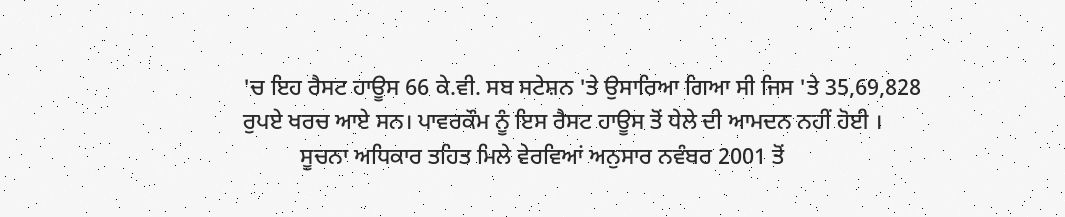'ਚ ਇਹ ਰੈਸਟ ਹਾਊਸ 66 ਕੇ.ਵੀ. ਸਬ ਸਟੇਸ਼ਨ 'ਤੇ ਉਸਾਰਿਆ ਗਿਆ ਸੀ ਜਿਸ 'ਤੇ 35,69,828 ਰੁਪਏ ਖਰਚ ਆਏ ਸਨ। ਪਾਵਰਕੌਮ ਨੂੰ ਇਸ ਰੈਸਟ ਹਾਊਸ ਤੋਂ ਧੇਲੇ ਦੀ ਆਮਦਨ ਨਹੀਂ ਹੋਈ ।
          ਸੂਚਨਾ ਅਧਿਕਾਰ ਤਹਿਤ ਮਿਲੇ ਵੇਰਵਿਆਂ ਅਨੁਸਾਰ ਨਵੰਬਰ 2001 ਤੋਂ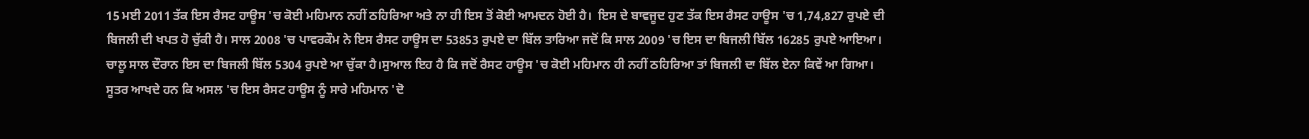15 ਮਈ 2011 ਤੱਕ ਇਸ ਰੈਸਟ ਹਾਊਸ 'ਚ ਕੋਈ ਮਹਿਮਾਨ ਨਹੀਂ ਠਹਿਰਿਆ ਅਤੇ ਨਾ ਹੀ ਇਸ ਤੋਂ ਕੋਈ ਆਮਦਨ ਹੋਈ ਹੈ।  ਇਸ ਦੇ ਬਾਵਜੂਦ ਹੁਣ ਤੱਕ ਇਸ ਰੈਸਟ ਹਾਊਸ 'ਚ 1,74,827 ਰੁਪਏ ਦੀ ਬਿਜਲੀ ਦੀ ਖਪਤ ਹੋ ਚੁੱਕੀ ਹੈ। ਸਾਲ 2008 'ਚ ਪਾਵਰਕੌਮ ਨੇ ਇਸ ਰੈਸਟ ਹਾਊਸ ਦਾ 53853 ਰੁਪਏ ਦਾ ਬਿੱਲ ਤਾਰਿਆ ਜਦੋਂ ਕਿ ਸਾਲ 2009 'ਚ ਇਸ ਦਾ ਬਿਜਲੀ ਬਿੱਲ 16285 ਰੁਪਏ ਆਇਆ। ਚਾਲੂ ਸਾਲ ਦੌਰਾਨ ਇਸ ਦਾ ਬਿਜਲੀ ਬਿੱਲ 5304 ਰੁਪਏ ਆ ਚੁੱਕਾ ਹੈ।ਸੁਆਲ ਇਹ ਹੈ ਕਿ ਜਦੋਂ ਰੈਸਟ ਹਾਊਸ 'ਚ ਕੋਈ ਮਹਿਮਾਨ ਹੀ ਨਹੀਂ ਠਹਿਰਿਆ ਤਾਂ ਬਿਜਲੀ ਦਾ ਬਿੱਲ ਏਨਾ ਕਿਵੇਂ ਆ ਗਿਆ। ਸੂਤਰ ਆਖਦੇ ਹਨ ਕਿ ਅਸਲ 'ਚ ਇਸ ਰੈਸਟ ਹਾਊਸ ਨੂੰ ਸਾਰੇ ਮਹਿਮਾਨ 'ਦੋ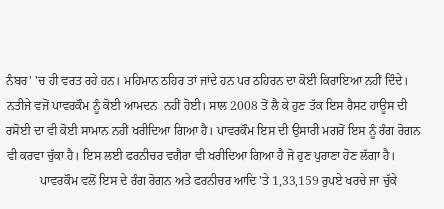ਨੰਬਰ' 'ਚ ਹੀ ਵਰਤ ਰਹੇ ਹਨ। ਮਹਿਮਾਨ ਠਹਿਰ ਤਾਂ ਜਾਂਦੇ ਹਨ ਪਰ ਠਹਿਰਨ ਦਾ ਕੋਈ ਕਿਰਾਇਆ ਨਹੀਂ ਦਿੰਦੇ। ਨਤੀਜੇ ਵਜੋਂ ਪਾਵਰਕੌਮ ਨੂੰ ਕੋਈ ਆਮਦਨ  ਨਹੀਂ ਹੋਈ। ਸਾਲ 2008 ਤੋਂ ਲੈ ਕੇ ਹੁਣ ਤੱਕ ਇਸ ਰੈਸਟ ਹਾਊਸ ਦੀ ਰਸੋਈ ਦਾ ਵੀ ਕੋਈ ਸਾਮਾਨ ਨਹੀਂ ਖਰੀਦਿਆ ਗਿਆ ਹੈ। ਪਾਵਰਕੌਮ ਇਸ ਦੀ ਉਸਾਰੀ ਮਗਰੋਂ ਇਸ ਨੂੰ ਰੰਗ ਰੋਗਨ ਵੀ ਕਰਵਾ ਚੁੱਕਾ ਹੈ। ਇਸ ਲਈ ਫਰਨੀਚਰ ਵਗੈਰਾ ਵੀ ਖਰੀਦਿਆ ਗਿਆ ਹੈ ਜੋ ਹੁਣ ਪੁਰਾਣਾ ਹੋਣ ਲੱਗਾ ਹੈ।
           ਪਾਵਰਕੌਮ ਵਲੋਂ ਇਸ ਦੇ ਰੰਗ ਰੋਗਨ ਅਤੇ ਫਰਨੀਚਰ ਆਦਿ 'ਤੇ 1,33,159 ਰੁਪਏ ਖਰਚੇ ਜਾ ਚੁੱਕੇ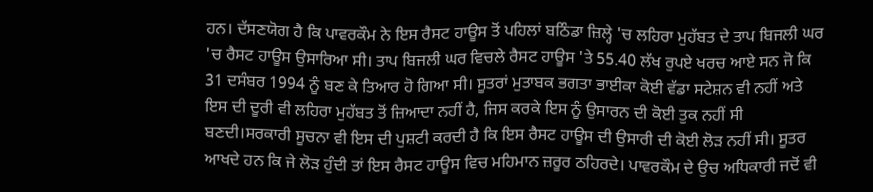ਹਨ। ਦੱਸਣਯੋਗ ਹੈ ਕਿ ਪਾਵਰਕੌਮ ਨੇ ਇਸ ਰੈਸਟ ਹਾਊਸ ਤੋਂ ਪਹਿਲਾਂ ਬਠਿੰਡਾ ਜ਼ਿਲ੍ਹੇ 'ਚ ਲਹਿਰਾ ਮੁਹੱਬਤ ਦੇ ਤਾਪ ਬਿਜਲੀ ਘਰ 'ਚ ਰੈਸਟ ਹਾਊਸ ਉਸਾਰਿਆ ਸੀ। ਤਾਪ ਬਿਜਲੀ ਘਰ ਵਿਚਲੇ ਰੈਸਟ ਹਾਊਸ 'ਤੇ 55.40 ਲੱਖ ਰੁਪਏ ਖਰਚ ਆਏ ਸਨ ਜੋ ਕਿ 31 ਦਸੰਬਰ 1994 ਨੂੰ ਬਣ ਕੇ ਤਿਆਰ ਹੋ ਗਿਆ ਸੀ। ਸੂਤਰਾਂ ਮੁਤਾਬਕ ਭਗਤਾ ਭਾਈਕਾ ਕੋਈ ਵੱਡਾ ਸਟੇਸ਼ਨ ਵੀ ਨਹੀਂ ਅਤੇ ਇਸ ਦੀ ਦੂਰੀ ਵੀ ਲਹਿਰਾ ਮੁਹੱਬਤ ਤੋਂ ਜ਼ਿਆਦਾ ਨਹੀਂ ਹੈ, ਜਿਸ ਕਰਕੇ ਇਸ ਨੂੰ ਉਸਾਰਨ ਦੀ ਕੋਈ ਤੁਕ ਨਹੀਂ ਸੀ ਬਣਦੀ।ਸਰਕਾਰੀ ਸੂਚਨਾ ਵੀ ਇਸ ਦੀ ਪੁਸ਼ਟੀ ਕਰਦੀ ਹੈ ਕਿ ਇਸ ਰੈਸਟ ਹਾਊਸ ਦੀ ਉਸਾਰੀ ਦੀ ਕੋਈ ਲੋੜ ਨਹੀਂ ਸੀ। ਸੂਤਰ ਆਖਦੇ ਹਨ ਕਿ ਜੇ ਲੋੜ ਹੁੰਦੀ ਤਾਂ ਇਸ ਰੈਸਟ ਹਾਊਸ ਵਿਚ ਮਹਿਮਾਨ ਜ਼ਰੂਰ ਠਹਿਰਦੇ। ਪਾਵਰਕੌਮ ਦੇ ਉਚ ਅਧਿਕਾਰੀ ਜਦੋਂ ਵੀ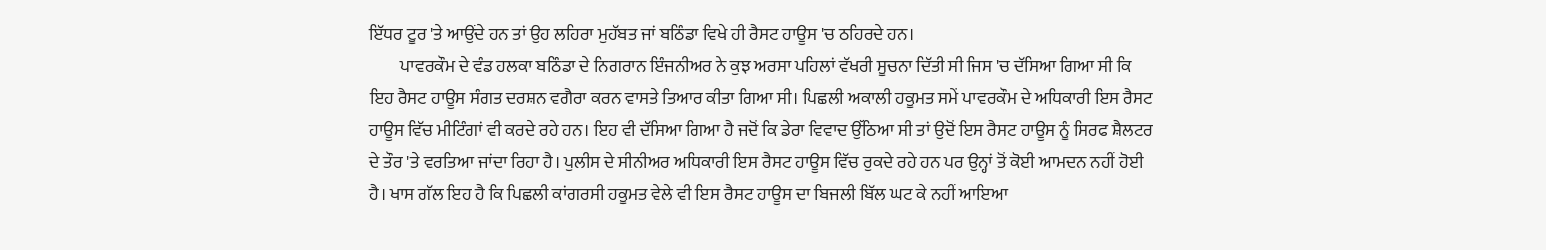ਇੱਧਰ ਟੂਰ 'ਤੇ ਆਉਂਦੇ ਹਨ ਤਾਂ ਉਹ ਲਹਿਰਾ ਮੁਹੱਬਤ ਜਾਂ ਬਠਿੰਡਾ ਵਿਖੇ ਹੀ ਰੈਸਟ ਹਾਊਸ 'ਚ ਠਹਿਰਦੇ ਹਨ।
         ਪਾਵਰਕੌਮ ਦੇ ਵੰਡ ਹਲਕਾ ਬਠਿੰਡਾ ਦੇ ਨਿਗਰਾਨ ਇੰਜਨੀਅਰ ਨੇ ਕੁਝ ਅਰਸਾ ਪਹਿਲਾਂ ਵੱਖਰੀ ਸੂਚਨਾ ਦਿੱਤੀ ਸੀ ਜਿਸ 'ਚ ਦੱਸਿਆ ਗਿਆ ਸੀ ਕਿ ਇਹ ਰੈਸਟ ਹਾਊਸ ਸੰਗਤ ਦਰਸ਼ਨ ਵਗੈਰਾ ਕਰਨ ਵਾਸਤੇ ਤਿਆਰ ਕੀਤਾ ਗਿਆ ਸੀ। ਪਿਛਲੀ ਅਕਾਲੀ ਹਕੂਮਤ ਸਮੇਂ ਪਾਵਰਕੌਮ ਦੇ ਅਧਿਕਾਰੀ ਇਸ ਰੈਸਟ ਹਾਊਸ ਵਿੱਚ ਮੀਟਿੰਗਾਂ ਵੀ ਕਰਦੇ ਰਹੇ ਹਨ। ਇਹ ਵੀ ਦੱਸਿਆ ਗਿਆ ਹੈ ਜਦੋਂ ਕਿ ਡੇਰਾ ਵਿਵਾਦ ਉੱਠਿਆ ਸੀ ਤਾਂ ਉਦੋਂ ਇਸ ਰੈਸਟ ਹਾਊਸ ਨੂੰ ਸਿਰਫ ਸ਼ੈਲਟਰ ਦੇ ਤੌਰ 'ਤੇ ਵਰਤਿਆ ਜਾਂਦਾ ਰਿਹਾ ਹੈ। ਪੁਲੀਸ ਦੇ ਸੀਨੀਅਰ ਅਧਿਕਾਰੀ ਇਸ ਰੈਸਟ ਹਾਊਸ ਵਿੱਚ ਰੁਕਦੇ ਰਹੇ ਹਨ ਪਰ ਉਨ੍ਹਾਂ ਤੋਂ ਕੋਈ ਆਮਦਨ ਨਹੀਂ ਹੋਈ ਹੈ। ਖਾਸ ਗੱਲ ਇਹ ਹੈ ਕਿ ਪਿਛਲੀ ਕਾਂਗਰਸੀ ਹਕੂਮਤ ਵੇਲੇ ਵੀ ਇਸ ਰੈਸਟ ਹਾਊਸ ਦਾ ਬਿਜਲੀ ਬਿੱਲ ਘਟ ਕੇ ਨਹੀਂ ਆਇਆ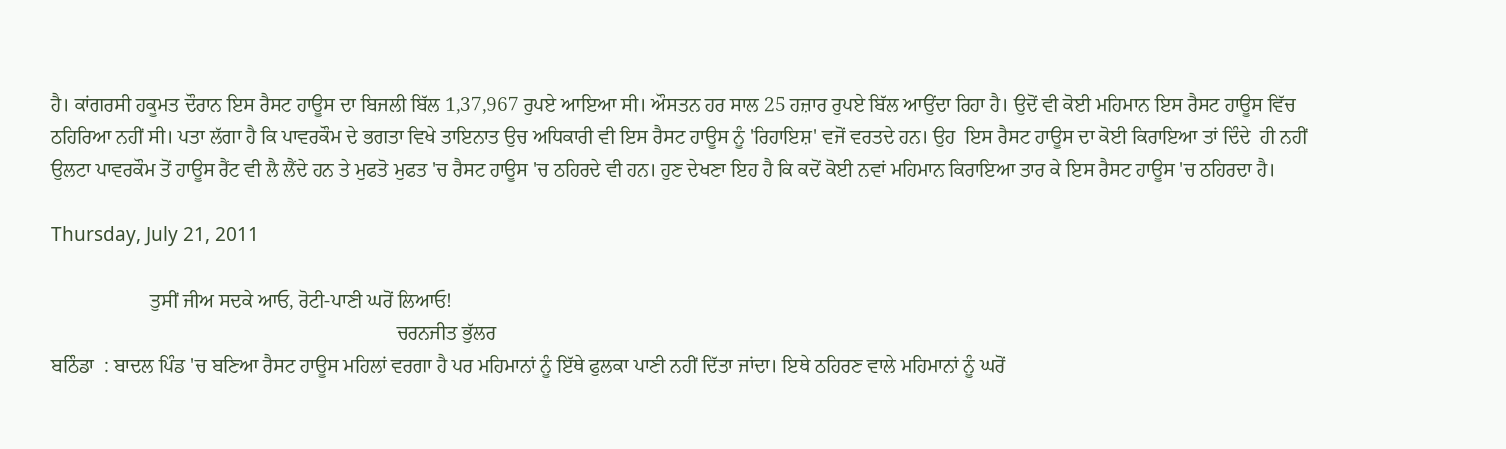ਹੈ। ਕਾਂਗਰਸੀ ਹਕੂਮਤ ਦੌਰਾਨ ਇਸ ਰੈਸਟ ਹਾਊਸ ਦਾ ਬਿਜਲੀ ਬਿੱਲ 1,37,967 ਰੁਪਏ ਆਇਆ ਸੀ। ਔਸਤਨ ਹਰ ਸਾਲ 25 ਹਜ਼ਾਰ ਰੁਪਏ ਬਿੱਲ ਆਉਂਦਾ ਰਿਹਾ ਹੈ। ਉਦੋਂ ਵੀ ਕੋਈ ਮਹਿਮਾਨ ਇਸ ਰੈਸਟ ਹਾਊਸ ਵਿੱਚ ਠਹਿਰਿਆ ਨਹੀਂ ਸੀ। ਪਤਾ ਲੱਗਾ ਹੈ ਕਿ ਪਾਵਰਕੌਮ ਦੇ ਭਗਤਾ ਵਿਖੇ ਤਾਇਨਾਤ ਉਚ ਅਧਿਕਾਰੀ ਵੀ ਇਸ ਰੈਸਟ ਹਾਊਸ ਨੂੰ 'ਰਿਹਾਇਸ਼' ਵਜੋਂ ਵਰਤਦੇ ਹਨ। ਉਹ  ਇਸ ਰੈਸਟ ਹਾਊਸ ਦਾ ਕੋਈ ਕਿਰਾਇਆ ਤਾਂ ਦਿੰਦੇ  ਹੀ ਨਹੀਂ ਉਲਟਾ ਪਾਵਰਕੌਮ ਤੋਂ ਹਾਊਸ ਰੈਂਟ ਵੀ ਲੈ ਲੈਂਦੇ ਹਨ ਤੇ ਮੁਫਤੋ ਮੁਫਤ 'ਚ ਰੈਸਟ ਹਾਊਸ 'ਚ ਠਹਿਰਦੇ ਵੀ ਹਨ। ਹੁਣ ਦੇਖਣਾ ਇਹ ਹੈ ਕਿ ਕਦੋਂ ਕੋਈ ਨਵਾਂ ਮਹਿਮਾਨ ਕਿਰਾਇਆ ਤਾਰ ਕੇ ਇਸ ਰੈਸਟ ਹਾਊਸ 'ਚ ਠਹਿਰਦਾ ਹੈ।

Thursday, July 21, 2011

                    ਤੁਸੀਂ ਜੀਅ ਸਦਕੇ ਆਓ, ਰੋਟੀ-ਪਾਣੀ ਘਰੋਂ ਲਿਆਓ!
                                                                      ਚਰਨਜੀਤ ਭੁੱਲਰ
ਬਠਿੰਡਾ  : ਬਾਦਲ ਪਿੰਡ 'ਚ ਬਣਿਆ ਰੈਸਟ ਹਾਊਸ ਮਹਿਲਾਂ ਵਰਗਾ ਹੈ ਪਰ ਮਹਿਮਾਨਾਂ ਨੂੰ ਇੱਥੇ ਫੁਲਕਾ ਪਾਣੀ ਨਹੀਂ ਦਿੱਤਾ ਜਾਂਦਾ। ਇਥੇ ਠਹਿਰਣ ਵਾਲੇ ਮਹਿਮਾਨਾਂ ਨੂੰ ਘਰੋਂ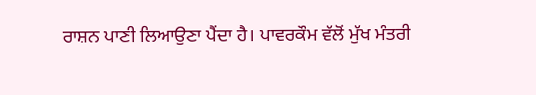ਰਾਸ਼ਨ ਪਾਣੀ ਲਿਆਉਣਾ ਪੈਂਦਾ ਹੈ। ਪਾਵਰਕੌਮ ਵੱਲੋਂ ਮੁੱਖ ਮੰਤਰੀ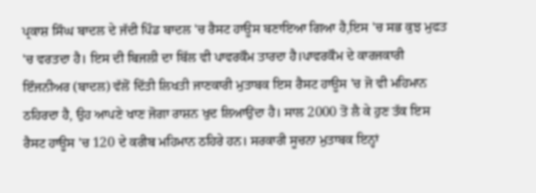ਪ੍ਰਕਾਸ਼ ਸਿੰਘ ਬਾਦਲ ਦੇ ਜੱਦੀ ਪਿੰਡ ਬਾਦਲ 'ਚ ਰੈਸਟ ਹਾਊਸ ਬਣਾਇਆ ਗਿਆ ਹੈ,ਇਸ 'ਚ ਸਭ ਕੁਝ ਮੁਫਤ 'ਚ ਵਰਤਦਾ ਹੈ। ਇਸ ਦੀ ਬਿਜਲੀ ਦਾ ਬਿੱਲ ਵੀ ਪਾਵਰਕੌਮ ਤਾਰਦਾ ਹੈ।ਪਾਵਰਕੌਮ ਦੇ ਕਾਰਜਕਾਰੀ ਇੰਜਨੀਅਰ (ਬਾਦਲ) ਵੱਲੋਂ ਦਿੱਤੀ ਲਿਖਤੀ ਜਾਣਕਾਰੀ ਮੁਤਾਬਕ ਇਸ ਰੈਸਟ ਹਾਊਸ 'ਚ ਜੋ ਵੀ ਮਹਿਮਾਨ ਠਹਿਰਦਾ ਹੈ, ਉਹ ਆਪਣੇ ਖਾਣ ਜੋਗਾ ਰਾਸ਼ਨ ਖੁਦ ਲਿਆਉਂਦਾ ਹੈ। ਸਾਲ 2000 ਤੋਂ ਲੈ ਕੇ ਹੁਣ ਤੱਕ ਇਸ ਰੈਸਟ ਹਾਊਸ 'ਚ 120 ਦੇ ਕਰੀਬ ਮਹਿਮਾਨ ਠਹਿਰੇ ਹਨ। ਸਰਕਾਰੀ ਸੂਚਨਾ ਮੁਤਾਬਕ ਇਨ੍ਹਾਂ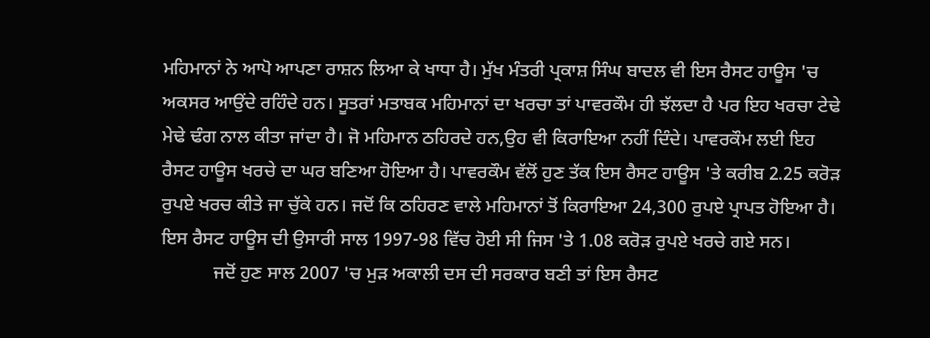ਮਹਿਮਾਨਾਂ ਨੇ ਆਪੋ ਆਪਣਾ ਰਾਸ਼ਨ ਲਿਆ ਕੇ ਖਾਧਾ ਹੈ। ਮੁੱਖ ਮੰਤਰੀ ਪ੍ਰਕਾਸ਼ ਸਿੰਘ ਬਾਦਲ ਵੀ ਇਸ ਰੈਸਟ ਹਾਊਸ 'ਚ ਅਕਸਰ ਆਉਂਦੇ ਰਹਿੰਦੇ ਹਨ। ਸੂਤਰਾਂ ਮਤਾਬਕ ਮਹਿਮਾਨਾਂ ਦਾ ਖਰਚਾ ਤਾਂ ਪਾਵਰਕੌਮ ਹੀ ਝੱਲਦਾ ਹੈ ਪਰ ਇਹ ਖਰਚਾ ਟੇਢੇ ਮੇਢੇ ਢੰਗ ਨਾਲ ਕੀਤਾ ਜਾਂਦਾ ਹੈ। ਜੋ ਮਹਿਮਾਨ ਠਹਿਰਦੇ ਹਨ,ਉਹ ਵੀ ਕਿਰਾਇਆ ਨਹੀਂ ਦਿੰਦੇ। ਪਾਵਰਕੌਮ ਲਈ ਇਹ ਰੈਸਟ ਹਾਊਸ ਖਰਚੇ ਦਾ ਘਰ ਬਣਿਆ ਹੋਇਆ ਹੈ। ਪਾਵਰਕੌਮ ਵੱਲੋਂ ਹੁਣ ਤੱਕ ਇਸ ਰੈਸਟ ਹਾਊਸ 'ਤੇ ਕਰੀਬ 2.25 ਕਰੋੜ ਰੁਪਏ ਖਰਚ ਕੀਤੇ ਜਾ ਚੁੱਕੇ ਹਨ। ਜਦੋਂ ਕਿ ਠਹਿਰਣ ਵਾਲੇ ਮਹਿਮਾਨਾਂ ਤੋਂ ਕਿਰਾਇਆ 24,300 ਰੁਪਏ ਪ੍ਰਾਪਤ ਹੋਇਆ ਹੈ। ਇਸ ਰੈਸਟ ਹਾਊਸ ਦੀ ਉਸਾਰੀ ਸਾਲ 1997-98 ਵਿੱਚ ਹੋਈ ਸੀ ਜਿਸ 'ਤੇ 1.08 ਕਰੋੜ ਰੁਪਏ ਖਰਚੇ ਗਏ ਸਨ।
           ਜਦੋਂ ਹੁਣ ਸਾਲ 2007 'ਚ ਮੁੜ ਅਕਾਲੀ ਦਸ ਦੀ ਸਰਕਾਰ ਬਣੀ ਤਾਂ ਇਸ ਰੈਸਟ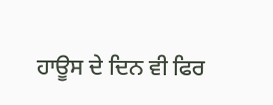ਹਾਊਸ ਦੇ ਦਿਨ ਵੀ ਫਿਰ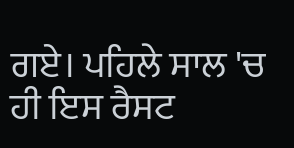ਗਏ। ਪਹਿਲੇ ਸਾਲ 'ਚ ਹੀ ਇਸ ਰੈਸਟ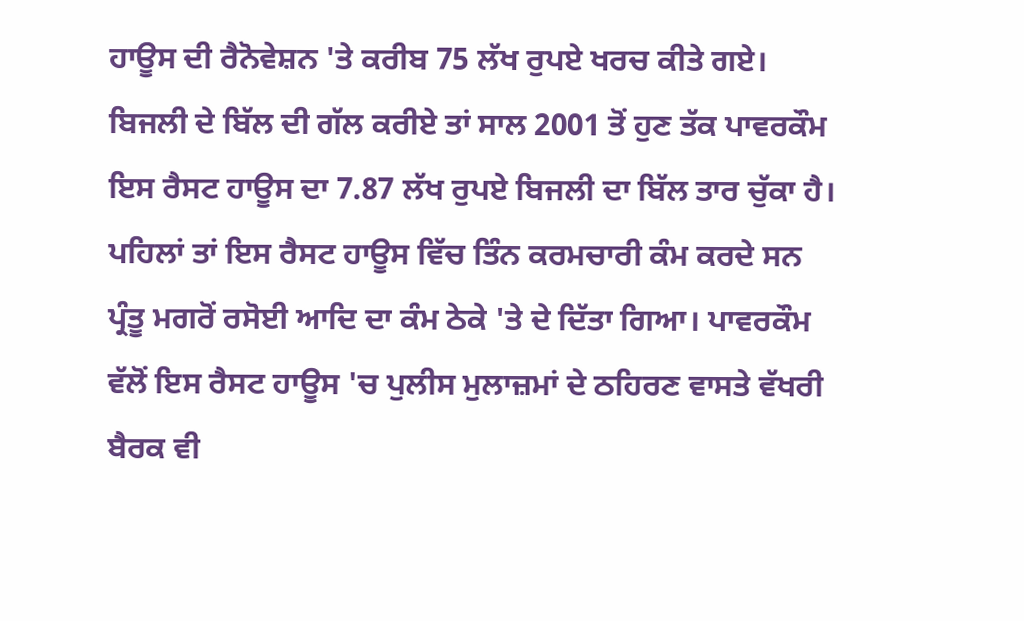ਹਾਊਸ ਦੀ ਰੈਨੋਵੇਸ਼ਨ 'ਤੇ ਕਰੀਬ 75 ਲੱਖ ਰੁਪਏ ਖਰਚ ਕੀਤੇ ਗਏ। ਬਿਜਲੀ ਦੇ ਬਿੱਲ ਦੀ ਗੱਲ ਕਰੀਏ ਤਾਂ ਸਾਲ 2001 ਤੋਂ ਹੁਣ ਤੱਕ ਪਾਵਰਕੌਮ ਇਸ ਰੈਸਟ ਹਾਊਸ ਦਾ 7.87 ਲੱਖ ਰੁਪਏ ਬਿਜਲੀ ਦਾ ਬਿੱਲ ਤਾਰ ਚੁੱਕਾ ਹੈ।  ਪਹਿਲਾਂ ਤਾਂ ਇਸ ਰੈਸਟ ਹਾਊਸ ਵਿੱਚ ਤਿੰਨ ਕਰਮਚਾਰੀ ਕੰਮ ਕਰਦੇ ਸਨ ਪ੍ਰੰਤੂ ਮਗਰੋਂ ਰਸੋਈ ਆਦਿ ਦਾ ਕੰਮ ਠੇਕੇ 'ਤੇ ਦੇ ਦਿੱਤਾ ਗਿਆ। ਪਾਵਰਕੌਮ ਵੱਲੋਂ ਇਸ ਰੈਸਟ ਹਾਊਸ 'ਚ ਪੁਲੀਸ ਮੁਲਾਜ਼ਮਾਂ ਦੇ ਠਹਿਰਣ ਵਾਸਤੇ ਵੱਖਰੀ ਬੈਰਕ ਵੀ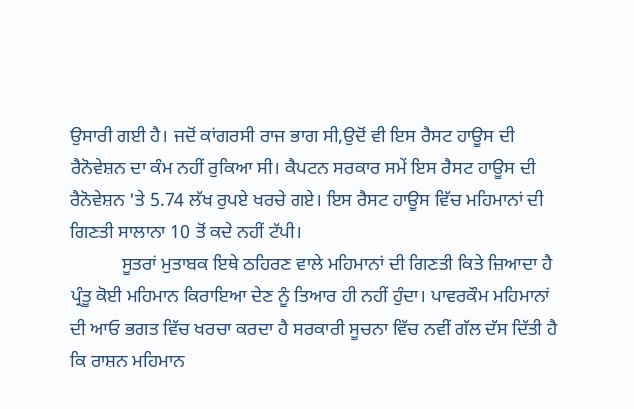ਉਸਾਰੀ ਗਈ ਹੈ। ਜਦੋਂ ਕਾਂਗਰਸੀ ਰਾਜ ਭਾਗ ਸੀ,ਉਦੋਂ ਵੀ ਇਸ ਰੈਸਟ ਹਾਊਸ ਦੀ ਰੈਨੋਵੇਸ਼ਨ ਦਾ ਕੰਮ ਨਹੀਂ ਰੁਕਿਆ ਸੀ। ਕੈਪਟਨ ਸਰਕਾਰ ਸਮੇਂ ਇਸ ਰੈਸਟ ਹਾਊਸ ਦੀ ਰੈਨੋਵੇਸ਼ਨ 'ਤੇ 5.74 ਲੱਖ ਰੁਪਏ ਖਰਚੇ ਗਏ। ਇਸ ਰੈਸਟ ਹਾਊਸ ਵਿੱਚ ਮਹਿਮਾਨਾਂ ਦੀ ਗਿਣਤੀ ਸਾਲਾਨਾ 10 ਤੋਂ ਕਦੇ ਨਹੀਂ ਟੱਪੀ।
           ਸੂਤਰਾਂ ਮੁਤਾਬਕ ਇਥੇ ਠਹਿਰਣ ਵਾਲੇ ਮਹਿਮਾਨਾਂ ਦੀ ਗਿਣਤੀ ਕਿਤੇ ਜ਼ਿਆਦਾ ਹੈ ਪ੍ਰੰਤੂ ਕੋਈ ਮਹਿਮਾਨ ਕਿਰਾਇਆ ਦੇਣ ਨੂੰ ਤਿਆਰ ਹੀ ਨਹੀਂ ਹੁੰਦਾ। ਪਾਵਰਕੌਮ ਮਹਿਮਾਨਾਂ ਦੀ ਆਓ ਭਗਤ ਵਿੱਚ ਖਰਚਾ ਕਰਦਾ ਹੈ ਸਰਕਾਰੀ ਸੂਚਨਾ ਵਿੱਚ ਨਵੀਂ ਗੱਲ ਦੱਸ ਦਿੱਤੀ ਹੈ ਕਿ ਰਾਸ਼ਨ ਮਹਿਮਾਨ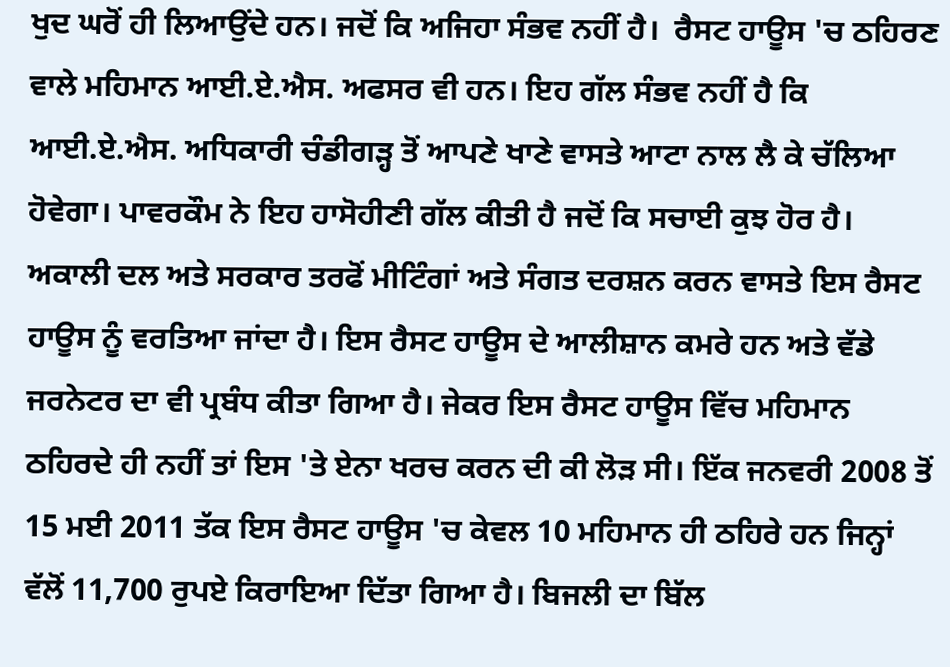ਖੁਦ ਘਰੋਂ ਹੀ ਲਿਆਉਂਦੇ ਹਨ। ਜਦੋਂ ਕਿ ਅਜਿਹਾ ਸੰਭਵ ਨਹੀਂ ਹੈ।  ਰੈਸਟ ਹਾਊਸ 'ਚ ਠਹਿਰਣ ਵਾਲੇ ਮਹਿਮਾਨ ਆਈ.ਏ.ਐਸ. ਅਫਸਰ ਵੀ ਹਨ। ਇਹ ਗੱਲ ਸੰਭਵ ਨਹੀਂ ਹੈ ਕਿ ਆਈ.ਏ.ਐਸ. ਅਧਿਕਾਰੀ ਚੰਡੀਗੜ੍ਹ ਤੋਂ ਆਪਣੇ ਖਾਣੇ ਵਾਸਤੇ ਆਟਾ ਨਾਲ ਲੈ ਕੇ ਚੱਲਿਆ ਹੋਵੇਗਾ। ਪਾਵਰਕੌਮ ਨੇ ਇਹ ਹਾਸੋਹੀਣੀ ਗੱਲ ਕੀਤੀ ਹੈ ਜਦੋਂ ਕਿ ਸਚਾਈ ਕੁਝ ਹੋਰ ਹੈ। ਅਕਾਲੀ ਦਲ ਅਤੇ ਸਰਕਾਰ ਤਰਫੋਂ ਮੀਟਿੰਗਾਂ ਅਤੇ ਸੰਗਤ ਦਰਸ਼ਨ ਕਰਨ ਵਾਸਤੇ ਇਸ ਰੈਸਟ ਹਾਊਸ ਨੂੰ ਵਰਤਿਆ ਜਾਂਦਾ ਹੈ। ਇਸ ਰੈਸਟ ਹਾਊਸ ਦੇ ਆਲੀਸ਼ਾਨ ਕਮਰੇ ਹਨ ਅਤੇ ਵੱਡੇ ਜਰਨੇਟਰ ਦਾ ਵੀ ਪ੍ਰਬੰਧ ਕੀਤਾ ਗਿਆ ਹੈ। ਜੇਕਰ ਇਸ ਰੈਸਟ ਹਾਊਸ ਵਿੱਚ ਮਹਿਮਾਨ ਠਹਿਰਦੇ ਹੀ ਨਹੀਂ ਤਾਂ ਇਸ 'ਤੇ ਏਨਾ ਖਰਚ ਕਰਨ ਦੀ ਕੀ ਲੋੜ ਸੀ। ਇੱਕ ਜਨਵਰੀ 2008 ਤੋਂ 15 ਮਈ 2011 ਤੱਕ ਇਸ ਰੈਸਟ ਹਾਊਸ 'ਚ ਕੇਵਲ 10 ਮਹਿਮਾਨ ਹੀ ਠਹਿਰੇ ਹਨ ਜਿਨ੍ਹਾਂ ਵੱਲੋਂ 11,700 ਰੁਪਏ ਕਿਰਾਇਆ ਦਿੱਤਾ ਗਿਆ ਹੈ। ਬਿਜਲੀ ਦਾ ਬਿੱਲ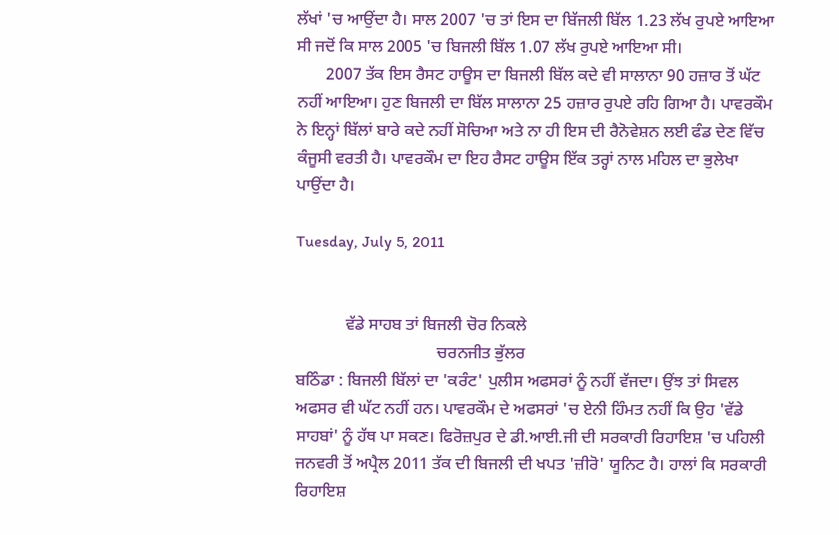ਲੱਖਾਂ 'ਚ ਆਉਂਦਾ ਹੈ। ਸਾਲ 2007 'ਚ ਤਾਂ ਇਸ ਦਾ ਬਿੱਜਲੀ ਬਿੱਲ 1.23 ਲੱਖ ਰੁਪਏ ਆਇਆ ਸੀ ਜਦੋਂ ਕਿ ਸਾਲ 2005 'ਚ ਬਿਜਲੀ ਬਿੱਲ 1.07 ਲੱਖ ਰੁਪਏ ਆਇਆ ਸੀ।
       2007 ਤੱਕ ਇਸ ਰੈਸਟ ਹਾਊਸ ਦਾ ਬਿਜਲੀ ਬਿੱਲ ਕਦੇ ਵੀ ਸਾਲਾਨਾ 90 ਹਜ਼ਾਰ ਤੋਂ ਘੱਟ ਨਹੀਂ ਆਇਆ। ਹੁਣ ਬਿਜਲੀ ਦਾ ਬਿੱਲ ਸਾਲਾਨਾ 25 ਹਜ਼ਾਰ ਰੁਪਏ ਰਹਿ ਗਿਆ ਹੈ। ਪਾਵਰਕੌਮ ਨੇ ਇਨ੍ਹਾਂ ਬਿੱਲਾਂ ਬਾਰੇ ਕਦੇ ਨਹੀਂ ਸੋਚਿਆ ਅਤੇ ਨਾ ਹੀ ਇਸ ਦੀ ਰੈਨੋਵੇਸ਼ਨ ਲਈ ਫੰਡ ਦੇਣ ਵਿੱਚ ਕੰਜੂਸੀ ਵਰਤੀ ਹੈ। ਪਾਵਰਕੌਮ ਦਾ ਇਹ ਰੈਸਟ ਹਾਊਸ ਇੱਕ ਤਰ੍ਹਾਂ ਨਾਲ ਮਹਿਲ ਦਾ ਭੁਲੇਖਾ ਪਾਉਂਦਾ ਹੈ।

Tuesday, July 5, 2011


            ਵੱਡੇ ਸਾਹਬ ਤਾਂ ਬਿਜਲੀ ਚੋਰ ਨਿਕਲੇ
                                  ਚਰਨਜੀਤ ਭੁੱਲਰ
ਬਠਿੰਡਾ : ਬਿਜਲੀ ਬਿੱਲਾਂ ਦਾ 'ਕਰੰਟ' ਪੁਲੀਸ ਅਫਸਰਾਂ ਨੂੰ ਨਹੀਂ ਵੱਜਦਾ। ਉਂਝ ਤਾਂ ਸਿਵਲ ਅਫਸਰ ਵੀ ਘੱਟ ਨਹੀਂ ਹਨ। ਪਾਵਰਕੌਮ ਦੇ ਅਫਸਰਾਂ 'ਚ ਏਨੀ ਹਿੰਮਤ ਨਹੀਂ ਕਿ ਉਹ 'ਵੱਡੇ ਸਾਹਬਾਂ' ਨੂੰ ਹੱਥ ਪਾ ਸਕਣ। ਫਿਰੋਜ਼ਪੁਰ ਦੇ ਡੀ.ਆਈ.ਜੀ ਦੀ ਸਰਕਾਰੀ ਰਿਹਾਇਸ਼ 'ਚ ਪਹਿਲੀ ਜਨਵਰੀ ਤੋਂ ਅਪ੍ਰੈਲ 2011 ਤੱਕ ਦੀ ਬਿਜਲੀ ਦੀ ਖਪਤ 'ਜ਼ੀਰੋ' ਯੂਨਿਟ ਹੈ। ਹਾਲਾਂ ਕਿ ਸਰਕਾਰੀ ਰਿਹਾਇਸ਼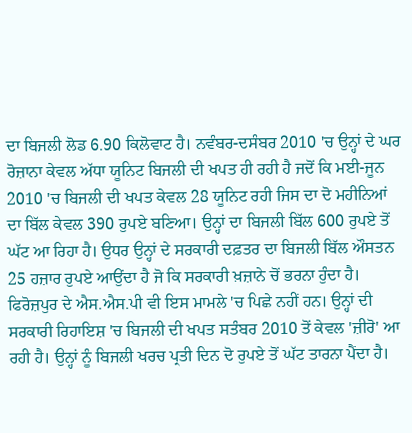ਦਾ ਬਿਜਲੀ ਲੋਡ 6.90 ਕਿਲੋਵਾਟ ਹੈ। ਨਵੰਬਰ-ਦਸੰਬਰ 2010 'ਚ ਉਨ੍ਹਾਂ ਦੇ ਘਰ ਰੋਜ਼ਾਨਾ ਕੇਵਲ ਅੱਧਾ ਯੂਨਿਟ ਬਿਜਲੀ ਦੀ ਖਪਤ ਹੀ ਰਹੀ ਹੈ ਜਦੋਂ ਕਿ ਮਈ-ਜੂਨ 2010 'ਚ ਬਿਜਲੀ ਦੀ ਖਪਤ ਕੇਵਲ 28 ਯੂਨਿਟ ਰਹੀ ਜਿਸ ਦਾ ਦੋ ਮਹੀਨਿਆਂ ਦਾ ਬਿੱਲ ਕੇਵਲ 390 ਰੁਪਏ ਬਣਿਆ। ਉਨ੍ਹਾਂ ਦਾ ਬਿਜਲੀ ਬਿੱਲ 600 ਰੁਪਏ ਤੋਂ ਘੱਟ ਆ ਰਿਹਾ ਹੈ। ਉਧਰ ਉਨ੍ਹਾਂ ਦੇ ਸਰਕਾਰੀ ਦਫ਼ਤਰ ਦਾ ਬਿਜਲੀ ਬਿੱਲ ਔਸਤਨ 25 ਹਜ਼ਾਰ ਰੁਪਏ ਆਉਂਦਾ ਹੈ ਜੋ ਕਿ ਸਰਕਾਰੀ ਖ਼ਜ਼ਾਨੇ ਚੋਂ ਭਰਨਾ ਹੁੰਦਾ ਹੈ। ਫਿਰੋਜ਼ਪੁਰ ਦੇ ਐਸ.ਐਸ.ਪੀ ਵੀ ਇਸ ਮਾਮਲੇ 'ਚ ਪਿਛੇ ਨਹੀਂ ਹਨ। ਉਨ੍ਹਾਂ ਦੀ ਸਰਕਾਰੀ ਰਿਹਾਇਸ਼ 'ਚ ਬਿਜਲੀ ਦੀ ਖਪਤ ਸਤੰਬਰ 2010 ਤੋਂ ਕੇਵਲ 'ਜ਼ੀਰੋ' ਆ ਰਹੀ ਹੈ। ਉਨ੍ਹਾਂ ਨੂੰ ਬਿਜਲੀ ਖਰਚ ਪ੍ਰਤੀ ਦਿਨ ਦੋ ਰੁਪਏ ਤੋਂ ਘੱਟ ਤਾਰਨਾ ਪੈਂਦਾ ਹੈ।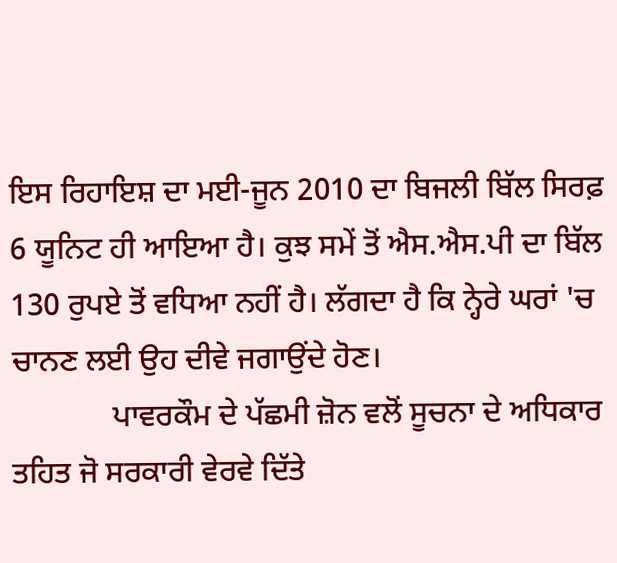ਇਸ ਰਿਹਾਇਸ਼ ਦਾ ਮਈ-ਜੂਨ 2010 ਦਾ ਬਿਜਲੀ ਬਿੱਲ ਸਿਰਫ਼ 6 ਯੂਨਿਟ ਹੀ ਆਇਆ ਹੈ। ਕੁਝ ਸਮੇਂ ਤੋਂ ਐਸ.ਐਸ.ਪੀ ਦਾ ਬਿੱਲ 130 ਰੁਪਏ ਤੋਂ ਵਧਿਆ ਨਹੀਂ ਹੈ। ਲੱਗਦਾ ਹੈ ਕਿ ਨ੍ਹੇਰੇ ਘਰਾਂ 'ਚ ਚਾਨਣ ਲਈ ਉਹ ਦੀਵੇ ਜਗਾਉਂਦੇ ਹੋਣ।
             ਪਾਵਰਕੌਮ ਦੇ ਪੱਛਮੀ ਜ਼ੋਨ ਵਲੋਂ ਸੂਚਨਾ ਦੇ ਅਧਿਕਾਰ ਤਹਿਤ ਜੋ ਸਰਕਾਰੀ ਵੇਰਵੇ ਦਿੱਤੇ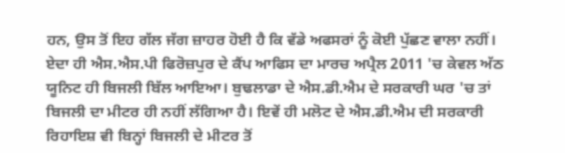ਹਨ, ਉਸ ਤੋਂ ਇਹ ਗੱਲ ਜੱਗ ਜ਼ਾਹਰ ਹੋਈ ਹੈ ਕਿ ਵੱਡੇ ਅਫਸਰਾਂ ਨੂੰ ਕੋਈ ਪੁੱਛਣ ਵਾਲਾ ਨਹੀਂ। ਏਦਾ ਹੀ ਐਸ.ਐਸ.ਪੀ ਫਿਰੋਜ਼ਪੁਰ ਦੇ ਕੈਂਪ ਆਫਿਸ ਦਾ ਮਾਰਚ ਅਪ੍ਰੈਲ 2011 'ਚ ਕੇਵਲ ਅੱਠ ਯੂਨਿਟ ਹੀ ਬਿਜਲੀ ਬਿੱਲ ਆਇਆ। ਬੁਢਲਾਡਾ ਦੇ ਐਸ.ਡੀ.ਐਮ ਦੇ ਸਰਕਾਰੀ ਘਰ 'ਚ ਤਾਂ ਬਿਜਲੀ ਦਾ ਮੀਟਰ ਹੀ ਨਹੀਂ ਲੱਗਿਆ ਹੈ। ਇਵੇਂ ਹੀ ਮਲੋਟ ਦੇ ਐਸ.ਡੀ.ਐਮ ਦੀ ਸਰਕਾਰੀ ਰਿਹਾਇਸ਼ ਵੀ ਬਿਨ੍ਹਾਂ ਬਿਜਲੀ ਦੇ ਮੀਟਰ ਤੋਂ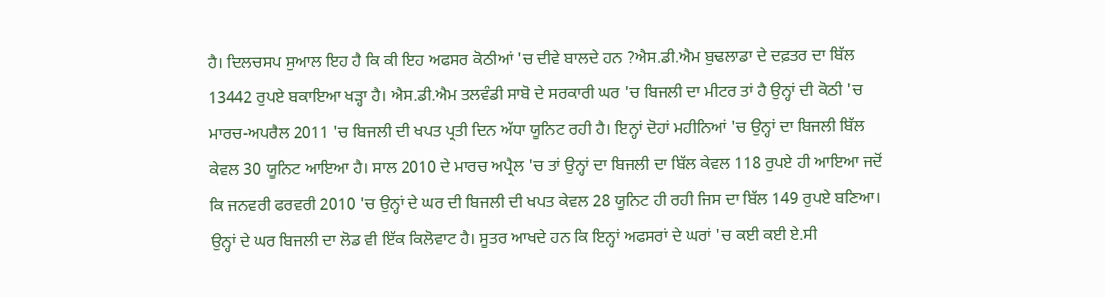ਹੈ। ਦਿਲਚਸਪ ਸੁਆਲ ਇਹ ਹੈ ਕਿ ਕੀ ਇਹ ਅਫਸਰ ਕੋਠੀਆਂ 'ਚ ਦੀਵੇ ਬਾਲਦੇ ਹਨ ?ਐਸ.ਡੀ.ਐਮ ਬੁਢਲਾਡਾ ਦੇ ਦਫ਼ਤਰ ਦਾ ਬਿੱਲ 13442 ਰੁਪਏ ਬਕਾਇਆ ਖੜ੍ਹਾ ਹੈ। ਐਸ.ਡੀ.ਐਮ ਤਲਵੰਡੀ ਸਾਬੋ ਦੇ ਸਰਕਾਰੀ ਘਰ 'ਚ ਬਿਜਲੀ ਦਾ ਮੀਟਰ ਤਾਂ ਹੈ ਉਨ੍ਹਾਂ ਦੀ ਕੋਠੀ 'ਚ  ਮਾਰਚ-ਅਪਰੈਲ 2011 'ਚ ਬਿਜਲੀ ਦੀ ਖਪਤ ਪ੍ਰਤੀ ਦਿਨ ਅੱਧਾ ਯੂਨਿਟ ਰਹੀ ਹੈ। ਇਨ੍ਹਾਂ ਦੋਹਾਂ ਮਹੀਨਿਆਂ 'ਚ ਉਨ੍ਹਾਂ ਦਾ ਬਿਜਲੀ ਬਿੱਲ ਕੇਵਲ 30 ਯੂਨਿਟ ਆਇਆ ਹੈ। ਸਾਲ 2010 ਦੇ ਮਾਰਚ ਅਪ੍ਰੈਲ 'ਚ ਤਾਂ ਉਨ੍ਹਾਂ ਦਾ ਬਿਜਲੀ ਦਾ ਬਿੱਲ ਕੇਵਲ 118 ਰੁਪਏ ਹੀ ਆਇਆ ਜਦੋਂ ਕਿ ਜਨਵਰੀ ਫਰਵਰੀ 2010 'ਚ ਉਨ੍ਹਾਂ ਦੇ ਘਰ ਦੀ ਬਿਜਲੀ ਦੀ ਖਪਤ ਕੇਵਲ 28 ਯੂਨਿਟ ਹੀ ਰਹੀ ਜਿਸ ਦਾ ਬਿੱਲ 149 ਰੁਪਏ ਬਣਿਆ। ਉਨ੍ਹਾਂ ਦੇ ਘਰ ਬਿਜਲੀ ਦਾ ਲੋਡ ਵੀ ਇੱਕ ਕਿਲੋਵਾਟ ਹੈ। ਸੂਤਰ ਆਖਦੇ ਹਨ ਕਿ ਇਨ੍ਹਾਂ ਅਫਸਰਾਂ ਦੇ ਘਰਾਂ 'ਚ ਕਈ ਕਈ ਏ.ਸੀ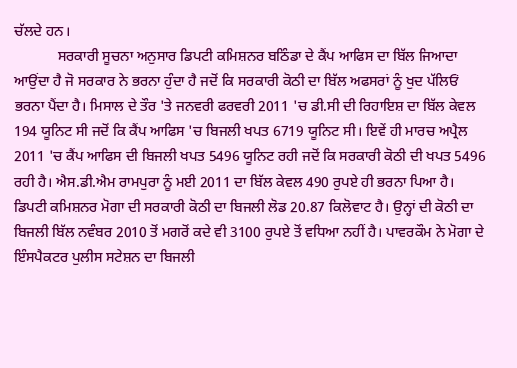ਚੱਲਦੇ ਹਨ।
            ਸਰਕਾਰੀ ਸੂਚਨਾ ਅਨੁਸਾਰ ਡਿਪਟੀ ਕਮਿਸ਼ਨਰ ਬਠਿੰਡਾ ਦੇ ਕੈਂਪ ਆਫਿਸ ਦਾ ਬਿੱਲ ਜਿਆਦਾ ਆਉਂਦਾ ਹੈ ਜੋ ਸਰਕਾਰ ਨੇ ਭਰਨਾ ਹੁੰਦਾ ਹੈ ਜਦੋਂ ਕਿ ਸਰਕਾਰੀ ਕੋਠੀ ਦਾ ਬਿੱਲ ਅਫਸਰਾਂ ਨੂੰ ਖੁਦ ਪੱਲਿਓਂ ਭਰਨਾ ਪੈਂਦਾ ਹੈ। ਮਿਸਾਲ ਦੇ ਤੌਰ 'ਤੇ ਜਨਵਰੀ ਫਰਵਰੀ 2011 'ਚ ਡੀ.ਸੀ ਦੀ ਰਿਹਾਇਸ਼ ਦਾ ਬਿੱਲ ਕੇਵਲ 194 ਯੂਨਿਟ ਸੀ ਜਦੋਂ ਕਿ ਕੈਂਪ ਆਫਿਸ 'ਚ ਬਿਜਲੀ ਖਪਤ 6719 ਯੂਨਿਟ ਸੀ। ਇਵੇਂ ਹੀ ਮਾਰਚ ਅਪ੍ਰੈਲ 2011 'ਚ ਕੈਂਪ ਆਫਿਸ ਦੀ ਬਿਜਲੀ ਖਪਤ 5496 ਯੂਨਿਟ ਰਹੀ ਜਦੋਂ ਕਿ ਸਰਕਾਰੀ ਕੋਠੀ ਦੀ ਖਪਤ 5496 ਰਹੀ ਹੈ। ਐਸ.ਡੀ.ਐਮ ਰਾਮਪੁਰਾ ਨੂੰ ਮਈ 2011 ਦਾ ਬਿੱਲ ਕੇਵਲ 490 ਰੁਪਏ ਹੀ ਭਰਨਾ ਪਿਆ ਹੈ। ਡਿਪਟੀ ਕਮਿਸ਼ਨਰ ਮੋਗਾ ਦੀ ਸਰਕਾਰੀ ਕੋਠੀ ਦਾ ਬਿਜਲੀ ਲੋਡ 20.87 ਕਿਲੋਵਾਟ ਹੈ। ਉਨ੍ਹਾਂ ਦੀ ਕੋਠੀ ਦਾ ਬਿਜਲੀ ਬਿੱਲ ਨਵੰਬਰ 2010 ਤੋਂ ਮਗਰੋਂ ਕਦੇ ਵੀ 3100 ਰੁਪਏ ਤੋਂ ਵਧਿਆ ਨਹੀਂ ਹੈ। ਪਾਵਰਕੌਮ ਨੇ ਮੋਗਾ ਦੇ ਇੰਸਪੈਕਟਰ ਪੁਲੀਸ ਸਟੇਸ਼ਨ ਦਾ ਬਿਜਲੀ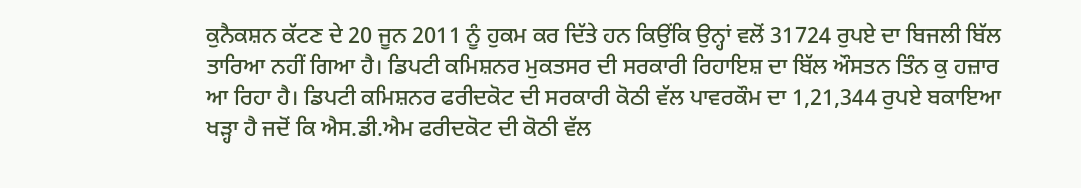ਕੁਨੈਕਸ਼ਨ ਕੱਟਣ ਦੇ 20 ਜੂਨ 2011 ਨੂੰ ਹੁਕਮ ਕਰ ਦਿੱਤੇ ਹਨ ਕਿਉਂਕਿ ਉਨ੍ਹਾਂ ਵਲੋਂ 31724 ਰੁਪਏ ਦਾ ਬਿਜਲੀ ਬਿੱਲ ਤਾਰਿਆ ਨਹੀਂ ਗਿਆ ਹੈ। ਡਿਪਟੀ ਕਮਿਸ਼ਨਰ ਮੁਕਤਸਰ ਦੀ ਸਰਕਾਰੀ ਰਿਹਾਇਸ਼ ਦਾ ਬਿੱਲ ਔਸਤਨ ਤਿੰਨ ਕੁ ਹਜ਼ਾਰ ਆ ਰਿਹਾ ਹੈ। ਡਿਪਟੀ ਕਮਿਸ਼ਨਰ ਫਰੀਦਕੋਟ ਦੀ ਸਰਕਾਰੀ ਕੋਠੀ ਵੱਲ ਪਾਵਰਕੌਮ ਦਾ 1,21,344 ਰੁਪਏ ਬਕਾਇਆ ਖੜ੍ਹਾ ਹੈ ਜਦੋਂ ਕਿ ਐਸ.ਡੀ.ਐਮ ਫਰੀਦਕੋਟ ਦੀ ਕੋਠੀ ਵੱਲ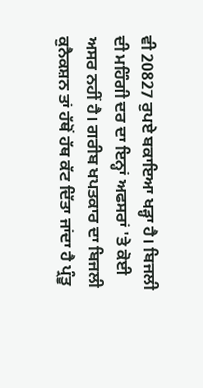ਵੀ 20827 ਰੁਪਏ ਬਕਾਇਆ ਖੜ੍ਹਾ ਹੈ। ਬਿਜਲੀ ਦੀ ਮਹਿੰਗੀ ਦਰ ਦਾ ਇਨ੍ਹਾਂ ਅਫਸਰਾਂ 'ਤੇ ਕੋਈ ਅਸਰ ਨਹੀਂ ਹੈ। ਗਰੀਬ ਖਪਤਕਾਰ ਦਾ ਬਿਜਲੀ ਕੁਨੈਕਸ਼ਨ ਤਾਂ ਹੱਥੋਂ ਹੱਥ ਕੱਟ ਦਿੱਤਾ ਜਾਂਦਾ ਹੈ ਪ੍ਰੰਤੂ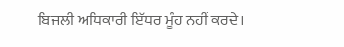ਬਿਜਲੀ ਅਧਿਕਾਰੀ ਇੱਧਰ ਮੂੰਹ ਨਹੀਂ ਕਰਦੇ।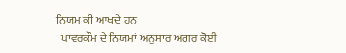ਨਿਯਮ ਕੀ ਆਖਦੇ ਹਨ
  ਪਾਵਰਕੌਮ ਦੇ ਨਿਯਮਾਂ ਅਨੁਸਾਰ ਅਗਰ ਕੋਈ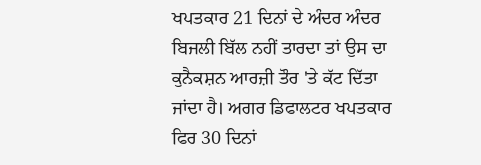ਖਪਤਕਾਰ 21 ਦਿਨਾਂ ਦੇ ਅੰਦਰ ਅੰਦਰ ਬਿਜਲੀ ਬਿੱਲ ਨਹੀਂ ਤਾਰਦਾ ਤਾਂ ਉਸ ਦਾ ਕੁਨੈਕਸ਼ਨ ਆਰਜ਼ੀ ਤੌਰ 'ਤੇ ਕੱਟ ਦਿੱਤਾ ਜਾਂਦਾ ਹੈ। ਅਗਰ ਡਿਫਾਲਟਰ ਖਪਤਕਾਰ ਫਿਰ 30 ਦਿਨਾਂ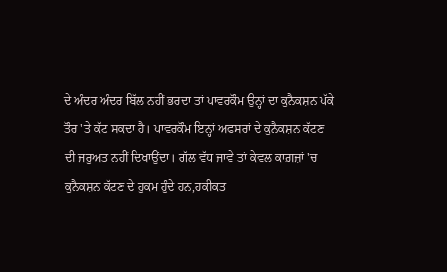ਦੇ ਅੰਦਰ ਅੰਦਰ ਬਿੱਲ ਨਹੀਂ ਭਰਦਾ ਤਾਂ ਪਾਵਰਕੌਮ ਉਨ੍ਹਾਂ ਦਾ ਕੁਨੈਕਸ਼ਨ ਪੱਕੇ ਤੌਰ 'ਤੇ ਕੱਟ ਸਕਦਾ ਹੈ। ਪਾਵਰਕੌਮ ਇਨ੍ਹਾਂ ਅਫਸਰਾਂ ਦੇ ਕੁਨੈਕਸ਼ਨ ਕੱਟਣ ਦੀ ਜਰੁਅਤ ਨਹੀਂ ਦਿਖਾਉਂਦਾ। ਗੱਲ ਵੱਧ ਜਾਵੇ ਤਾਂ ਕੇਵਲ ਕਾਗ਼ਜ਼ਾਂ 'ਚ ਕੁਨੈਕਸ਼ਨ ਕੱਟਣ ਦੇ ਹੁਕਮ ਹੁੰਦੇ ਹਨ,ਹਕੀਕਤ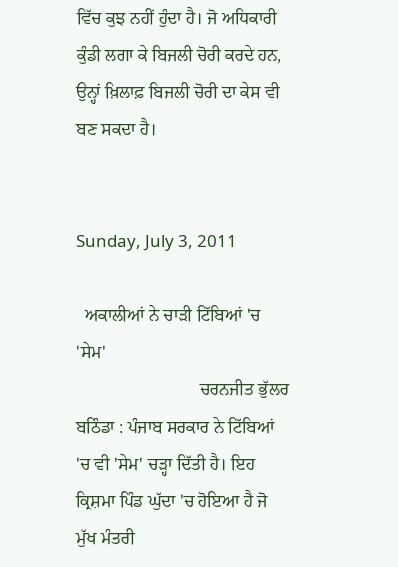ਵਿੱਚ ਕੁਝ ਨਹੀਂ ਹੁੰਦਾ ਹੈ। ਜੋ ਅਧਿਕਾਰੀ ਕੁੰਡੀ ਲਗਾ ਕੇ ਬਿਜਲੀ ਚੋਰੀ ਕਰਦੇ ਹਨ, ਉਨ੍ਹਾਂ ਖ਼ਿਲਾਫ਼ ਬਿਜਲੀ ਚੋਰੀ ਦਾ ਕੇਸ ਵੀ ਬਣ ਸਕਦਾ ਹੈ।


Sunday, July 3, 2011

  ਅਕਾਲੀਆਂ ਨੇ ਚਾੜੀ ਟਿੱਬਿਆਂ 'ਚ 'ਸੇਮ'
                            ਚਰਨਜੀਤ ਭੁੱਲਰ
ਬਠਿੰਡਾ : ਪੰਜਾਬ ਸਰਕਾਰ ਨੇ ਟਿੱਬਿਆਂ 'ਚ ਵੀ 'ਸੇਮ' ਚੜ੍ਹਾ ਦਿੱਤੀ ਹੈ। ਇਹ ਕ੍ਰਿਸ਼ਮਾ ਪਿੰਡ ਘੁੱਦਾ 'ਚ ਹੋਇਆ ਹੈ ਜੋ ਮੁੱਖ ਮੰਤਰੀ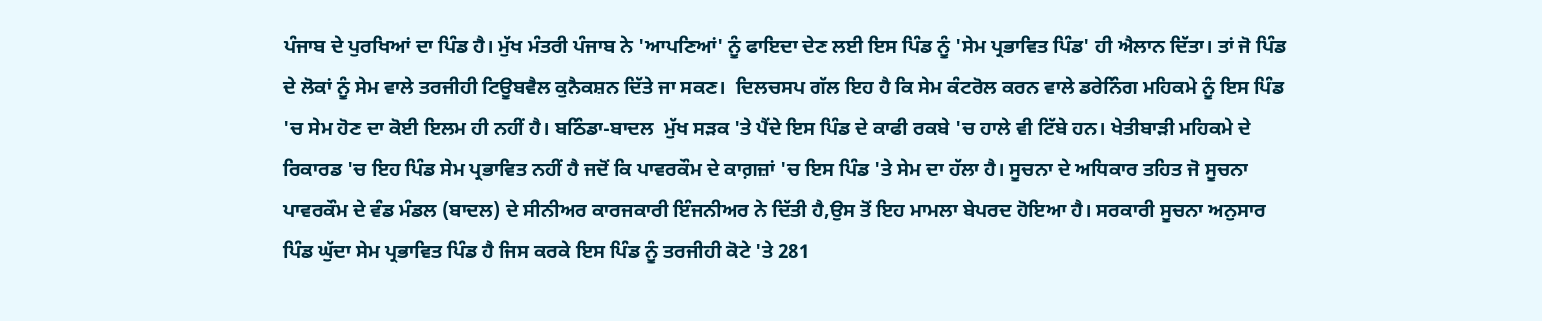ਪੰਜਾਬ ਦੇ ਪੁਰਖਿਆਂ ਦਾ ਪਿੰਡ ਹੈ। ਮੁੱਖ ਮੰਤਰੀ ਪੰਜਾਬ ਨੇ 'ਆਪਣਿਆਂ' ਨੂੰ ਫਾਇਦਾ ਦੇਣ ਲਈ ਇਸ ਪਿੰਡ ਨੂੰ 'ਸੇਮ ਪ੍ਰਭਾਵਿਤ ਪਿੰਡ' ਹੀ ਐਲਾਨ ਦਿੱਤਾ। ਤਾਂ ਜੋ ਪਿੰਡ ਦੇ ਲੋਕਾਂ ਨੂੰ ਸੇਮ ਵਾਲੇ ਤਰਜੀਹੀ ਟਿਊਬਵੈਲ ਕੁਨੈਕਸ਼ਨ ਦਿੱਤੇ ਜਾ ਸਕਣ।  ਦਿਲਚਸਪ ਗੱਲ ਇਹ ਹੈ ਕਿ ਸੇਮ ਕੰਟਰੋਲ ਕਰਨ ਵਾਲੇ ਡਰੇਨਿੰਗ ਮਹਿਕਮੇ ਨੂੰ ਇਸ ਪਿੰਡ 'ਚ ਸੇਮ ਹੋਣ ਦਾ ਕੋਈ ਇਲਮ ਹੀ ਨਹੀਂ ਹੈ। ਬਠਿੰਡਾ-ਬਾਦਲ  ਮੁੱਖ ਸੜਕ 'ਤੇ ਪੈਂਦੇ ਇਸ ਪਿੰਡ ਦੇ ਕਾਫੀ ਰਕਬੇ 'ਚ ਹਾਲੇ ਵੀ ਟਿੱਬੇ ਹਨ। ਖੇਤੀਬਾੜੀ ਮਹਿਕਮੇ ਦੇ ਰਿਕਾਰਡ 'ਚ ਇਹ ਪਿੰਡ ਸੇਮ ਪ੍ਰਭਾਵਿਤ ਨਹੀਂ ਹੈ ਜਦੋਂ ਕਿ ਪਾਵਰਕੌਮ ਦੇ ਕਾਗ਼ਜ਼ਾਂ 'ਚ ਇਸ ਪਿੰਡ 'ਤੇ ਸੇਮ ਦਾ ਹੱਲਾ ਹੈ। ਸੂਚਨਾ ਦੇ ਅਧਿਕਾਰ ਤਹਿਤ ਜੋ ਸੂਚਨਾ ਪਾਵਰਕੌਮ ਦੇ ਵੰਡ ਮੰਡਲ (ਬਾਦਲ) ਦੇ ਸੀਨੀਅਰ ਕਾਰਜਕਾਰੀ ਇੰਜਨੀਅਰ ਨੇ ਦਿੱਤੀ ਹੈ,ਉਸ ਤੋਂ ਇਹ ਮਾਮਲਾ ਬੇਪਰਦ ਹੋਇਆ ਹੈ। ਸਰਕਾਰੀ ਸੂਚਨਾ ਅਨੁਸਾਰ ਪਿੰਡ ਘੁੱਦਾ ਸੇਮ ਪ੍ਰਭਾਵਿਤ ਪਿੰਡ ਹੈ ਜਿਸ ਕਰਕੇ ਇਸ ਪਿੰਡ ਨੂੰ ਤਰਜੀਹੀ ਕੋਟੇ 'ਤੇ 281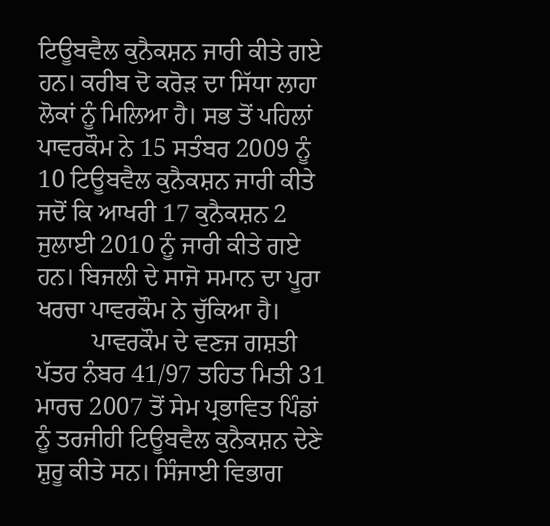ਟਿਊਬਵੈਲ ਕੁਨੈਕਸ਼ਨ ਜਾਰੀ ਕੀਤੇ ਗਏ ਹਨ। ਕਰੀਬ ਦੋ ਕਰੋੜ ਦਾ ਸਿੱਧਾ ਲਾਹਾ ਲੋਕਾਂ ਨੂੰ ਮਿਲਿਆ ਹੈ। ਸਭ ਤੋਂ ਪਹਿਲਾਂ ਪਾਵਰਕੌਮ ਨੇ 15 ਸਤੰਬਰ 2009 ਨੂੰ 10 ਟਿਊਬਵੈਲ ਕੁਨੈਕਸ਼ਨ ਜਾਰੀ ਕੀਤੇ ਜਦੋਂ ਕਿ ਆਖਰੀ 17 ਕੁਨੈਕਸ਼ਨ 2 ਜੁਲਾਈ 2010 ਨੂੰ ਜਾਰੀ ਕੀਤੇ ਗਏ ਹਨ। ਬਿਜਲੀ ਦੇ ਸਾਜੋ ਸਮਾਨ ਦਾ ਪੂਰਾ ਖਰਚਾ ਪਾਵਰਕੌਮ ਨੇ ਚੁੱਕਿਆ ਹੈ।
         ਪਾਵਰਕੌਮ ਦੇ ਵਣਜ ਗਸ਼ਤੀ ਪੱਤਰ ਨੰਬਰ 41/97 ਤਹਿਤ ਮਿਤੀ 31 ਮਾਰਚ 2007 ਤੋਂ ਸੇਮ ਪ੍ਰਭਾਵਿਤ ਪਿੰਡਾਂ ਨੂੰ ਤਰਜੀਹੀ ਟਿਊਬਵੈਲ ਕੁਨੈਕਸ਼ਨ ਦੇਣੇ ਸ਼ੁਰੂ ਕੀਤੇ ਸਨ। ਸਿੰਜਾਈ ਵਿਭਾਗ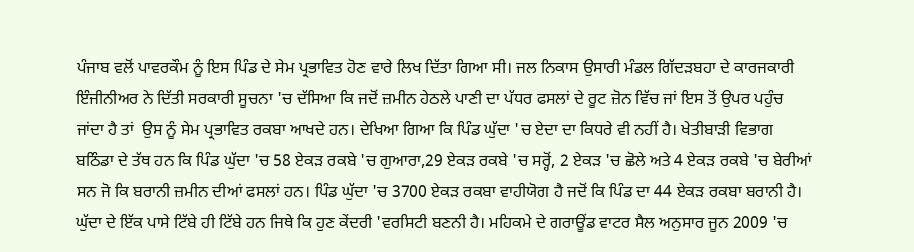ਪੰਜਾਬ ਵਲੋਂ ਪਾਵਰਕੌਮ ਨੂੰ ਇਸ ਪਿੰਡ ਦੇ ਸੇਮ ਪ੍ਰਭਾਵਿਤ ਹੋਣ ਵਾਰੇ ਲਿਖ ਦਿੱਤਾ ਗਿਆ ਸੀ। ਜਲ ਨਿਕਾਸ ਉਸਾਰੀ ਮੰਡਲ ਗਿੱਦੜਬਹਾ ਦੇ ਕਾਰਜਕਾਰੀ ਇੰਜੀਨੀਅਰ ਨੇ ਦਿੱਤੀ ਸਰਕਾਰੀ ਸੂਚਨਾ 'ਚ ਦੱਸਿਆ ਕਿ ਜਦੋਂ ਜ਼ਮੀਨ ਹੇਠਲੇ ਪਾਣੀ ਦਾ ਪੱਧਰ ਫਸਲਾਂ ਦੇ ਰੂਟ ਜ਼ੋਨ ਵਿੱਚ ਜਾਂ ਇਸ ਤੋਂ ਉਪਰ ਪਹੁੰਚ ਜਾਂਦਾ ਹੈ ਤਾਂ  ਉਸ ਨੂੰ ਸੇਮ ਪ੍ਰਭਾਵਿਤ ਰਕਬਾ ਆਖਦੇ ਹਨ। ਦੇਖਿਆ ਗਿਆ ਕਿ ਪਿੰਡ ਘੁੱਦਾ 'ਚ ਏਦਾ ਦਾ ਕਿਧਰੇ ਵੀ ਨਹੀਂ ਹੈ। ਖੇਤੀਬਾੜੀ ਵਿਭਾਗ ਬਠਿੰਡਾ ਦੇ ਤੱਥ ਹਨ ਕਿ ਪਿੰਡ ਘੁੱਦਾ 'ਚ 58 ਏਕੜ ਰਕਬੇ 'ਚ ਗੁਆਰਾ,29 ਏਕੜ ਰਕਬੇ 'ਚ ਸਰ੍ਹੋਂ, 2 ਏਕੜ 'ਚ ਛੋਲੇ ਅਤੇ 4 ਏਕੜ ਰਕਬੇ 'ਚ ਬੇਰੀਆਂ ਸਨ ਜੋ ਕਿ ਬਰਾਨੀ ਜ਼ਮੀਨ ਦੀਆਂ ਫਸਲਾਂ ਹਨ। ਪਿੰਡ ਘੁੱਦਾ 'ਚ 3700 ਏਕੜ ਰਕਬਾ ਵਾਹੀਯੋਗ ਹੈ ਜਦੋਂ ਕਿ ਪਿੰਡ ਦਾ 44 ਏਕੜ ਰਕਬਾ ਬਰਾਨੀ ਹੈ। ਘੁੱਦਾ ਦੇ ਇੱਕ ਪਾਸੇ ਟਿੱਬੇ ਹੀ ਟਿੱਬੇ ਹਨ ਜਿਥੇ ਕਿ ਹੁਣ ਕੇਂਦਰੀ 'ਵਰਸਿਟੀ ਬਣਨੀ ਹੈ। ਮਹਿਕਮੇ ਦੇ ਗਰਾਊਂਡ ਵਾਟਰ ਸੈਲ ਅਨੁਸਾਰ ਜੂਨ 2009 'ਚ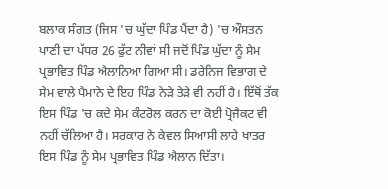ਬਲਾਕ ਸੰਗਤ (ਜਿਸ 'ਚ ਘੁੱਦਾ ਪਿੰਡ ਪੈਂਦਾ ਹੈ) 'ਚ ਔਸਤਨ ਪਾਣੀ ਦਾ ਪੱਧਰ 26 ਫੁੱਟ ਨੀਵਾਂ ਸੀ ਜਦੋਂ ਪਿੰਡ ਘੁੱਦਾ ਨੂੰ ਸੇਮ ਪ੍ਰਭਾਵਿਤ ਪਿੰਡ ਐਲਾਨਿਆ ਗਿਆ ਸੀ। ਡਰੇਨਿਜ ਵਿਭਾਗ ਦੇ ਸੇਮ ਵਾਲੇ ਪੈਮਾਨੇ ਦੇ ਇਹ ਪਿੰਡ ਨੇੜੇ ਤੇੜੇ ਵੀ ਨਹੀਂ ਹੈ। ਇੱਥੋਂ ਤੱਕ ਇਸ ਪਿੰਡ 'ਚ ਕਦੇ ਸੇਮ ਕੰਟਰੋਲ ਕਰਨ ਦਾ ਕੋਈ ਪ੍ਰੋਜੈਕਟ ਵੀ ਨਹੀਂ ਚੱਲਿਆ ਹੈ। ਸਰਕਾਰ ਨੇ ਕੇਵਲ ਸਿਆਸੀ ਲਾਹੇ ਖਾਤਰ ਇਸ ਪਿੰਡ ਨੂੰ ਸੇਮ ਪ੍ਰਭਾਵਿਤ ਪਿੰਡ ਐਲਾਨ ਦਿੱਤਾ।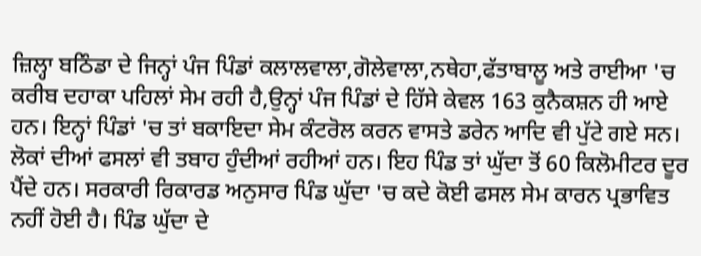ਜ਼ਿਲ੍ਹਾ ਬਠਿੰਡਾ ਦੇ ਜਿਨ੍ਹਾਂ ਪੰਜ ਪਿੰਡਾਂ ਕਲਾਲਵਾਲਾ,ਗੋਲੇਵਾਲਾ,ਨਥੇਹਾ,ਫੱਤਾਬਾਲੂ ਅਤੇ ਰਾਈਆ 'ਚ ਕਰੀਬ ਦਹਾਕਾ ਪਹਿਲਾਂ ਸੇਮ ਰਹੀ ਹੈ,ਉਨ੍ਹਾਂ ਪੰਜ ਪਿੰਡਾਂ ਦੇ ਹਿੱਸੇ ਕੇਵਲ 163 ਕੁਨੈਕਸ਼ਨ ਹੀ ਆਏ ਹਨ। ਇਨ੍ਹਾਂ ਪਿੰਡਾਂ 'ਚ ਤਾਂ ਬਕਾਇਦਾ ਸੇਮ ਕੰਟਰੋਲ ਕਰਨ ਵਾਸਤੇ ਡਰੇਨ ਆਦਿ ਵੀ ਪੁੱਟੇ ਗਏ ਸਨ। ਲੋਕਾਂ ਦੀਆਂ ਫਸਲਾਂ ਵੀ ਤਬਾਹ ਹੁੰਦੀਆਂ ਰਹੀਆਂ ਹਨ। ਇਹ ਪਿੰਡ ਤਾਂ ਘੁੱਦਾ ਤੋਂ 60 ਕਿਲੋਮੀਟਰ ਦੂਰ ਪੈਂਦੇ ਹਨ। ਸਰਕਾਰੀ ਰਿਕਾਰਡ ਅਨੁਸਾਰ ਪਿੰਡ ਘੁੱਦਾ 'ਚ ਕਦੇ ਕੋਈ ਫਸਲ ਸੇਮ ਕਾਰਨ ਪ੍ਰਭਾਵਿਤ ਨਹੀਂ ਹੋਈ ਹੈ। ਪਿੰਡ ਘੁੱਦਾ ਦੇ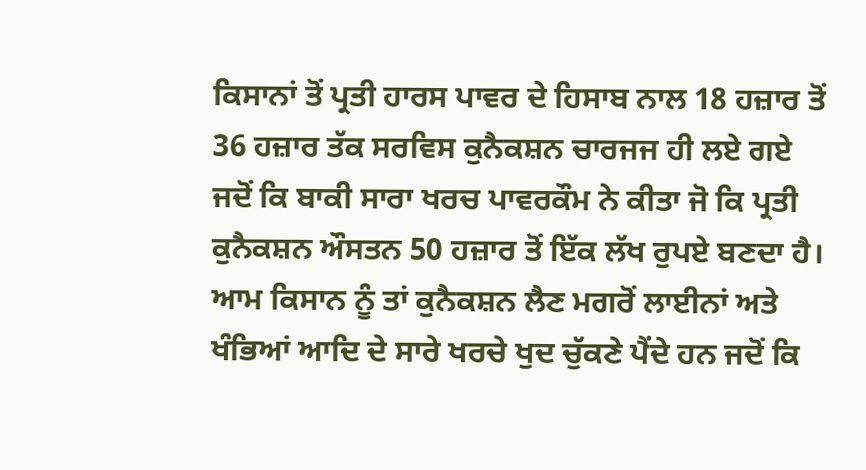ਕਿਸਾਨਾਂ ਤੋਂ ਪ੍ਰਤੀ ਹਾਰਸ ਪਾਵਰ ਦੇ ਹਿਸਾਬ ਨਾਲ 18 ਹਜ਼ਾਰ ਤੋਂ 36 ਹਜ਼ਾਰ ਤੱਕ ਸਰਵਿਸ ਕੁਨੈਕਸ਼ਨ ਚਾਰਜਜ ਹੀ ਲਏ ਗਏ ਜਦੋਂ ਕਿ ਬਾਕੀ ਸਾਰਾ ਖਰਚ ਪਾਵਰਕੌਮ ਨੇ ਕੀਤਾ ਜੋ ਕਿ ਪ੍ਰਤੀ ਕੁਨੈਕਸ਼ਨ ਔਸਤਨ 50 ਹਜ਼ਾਰ ਤੋਂ ਇੱਕ ਲੱਖ ਰੁਪਏ ਬਣਦਾ ਹੈ। ਆਮ ਕਿਸਾਨ ਨੂੰ ਤਾਂ ਕੁਨੈਕਸ਼ਨ ਲੈਣ ਮਗਰੋਂ ਲਾਈਨਾਂ ਅਤੇ ਖੰਭਿਆਂ ਆਦਿ ਦੇ ਸਾਰੇ ਖਰਚੇ ਖੁਦ ਚੁੱਕਣੇ ਪੈਂਦੇ ਹਨ ਜਦੋਂ ਕਿ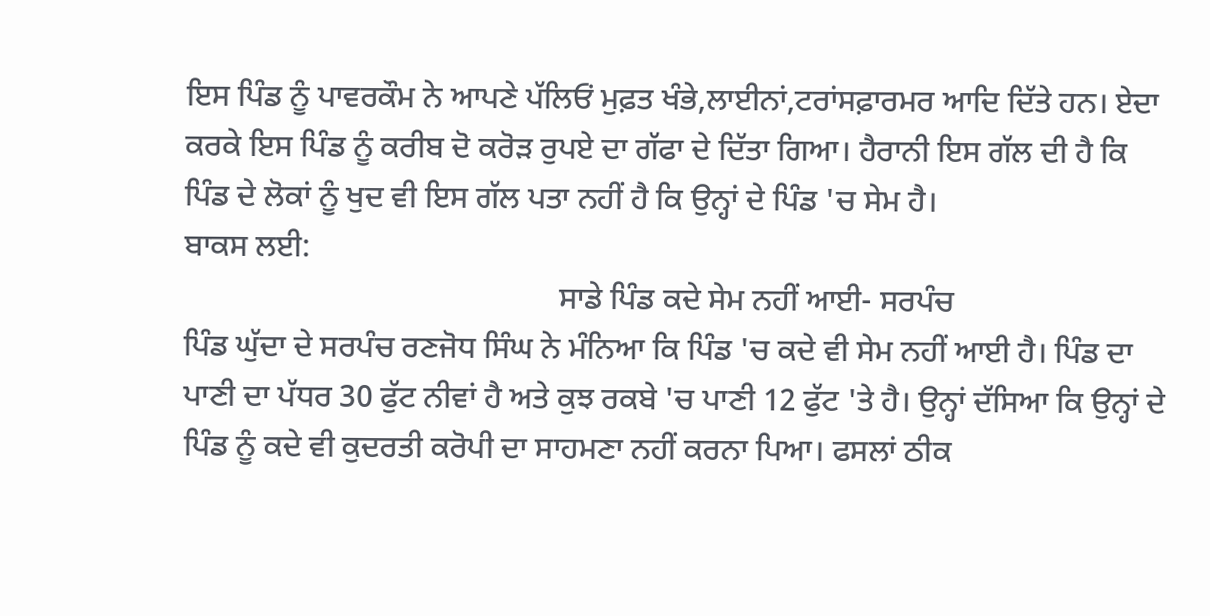ਇਸ ਪਿੰਡ ਨੂੰ ਪਾਵਰਕੌਮ ਨੇ ਆਪਣੇ ਪੱਲਿਓਂ ਮੁਫ਼ਤ ਖੰਭੇ,ਲਾਈਨਾਂ,ਟਰਾਂਸਫ਼ਾਰਮਰ ਆਦਿ ਦਿੱਤੇ ਹਨ। ਏਦਾ ਕਰਕੇ ਇਸ ਪਿੰਡ ਨੂੰ ਕਰੀਬ ਦੋ ਕਰੋੜ ਰੁਪਏ ਦਾ ਗੱਫਾ ਦੇ ਦਿੱਤਾ ਗਿਆ। ਹੈਰਾਨੀ ਇਸ ਗੱਲ ਦੀ ਹੈ ਕਿ ਪਿੰਡ ਦੇ ਲੋਕਾਂ ਨੂੰ ਖੁਦ ਵੀ ਇਸ ਗੱਲ ਪਤਾ ਨਹੀਂ ਹੈ ਕਿ ਉਨ੍ਹਾਂ ਦੇ ਪਿੰਡ 'ਚ ਸੇਮ ਹੈ।
ਬਾਕਸ ਲਈ:
                                                ਸਾਡੇ ਪਿੰਡ ਕਦੇ ਸੇਮ ਨਹੀਂ ਆਈ- ਸਰਪੰਚ
ਪਿੰਡ ਘੁੱਦਾ ਦੇ ਸਰਪੰਚ ਰਣਜੋਧ ਸਿੰਘ ਨੇ ਮੰਨਿਆ ਕਿ ਪਿੰਡ 'ਚ ਕਦੇ ਵੀ ਸੇਮ ਨਹੀਂ ਆਈ ਹੈ। ਪਿੰਡ ਦਾ ਪਾਣੀ ਦਾ ਪੱਧਰ 30 ਫੁੱਟ ਨੀਵਾਂ ਹੈ ਅਤੇ ਕੁਝ ਰਕਬੇ 'ਚ ਪਾਣੀ 12 ਫੁੱਟ 'ਤੇ ਹੈ। ਉਨ੍ਹਾਂ ਦੱਸਿਆ ਕਿ ਉਨ੍ਹਾਂ ਦੇ ਪਿੰਡ ਨੂੰ ਕਦੇ ਵੀ ਕੁਦਰਤੀ ਕਰੋਪੀ ਦਾ ਸਾਹਮਣਾ ਨਹੀਂ ਕਰਨਾ ਪਿਆ। ਫਸਲਾਂ ਠੀਕ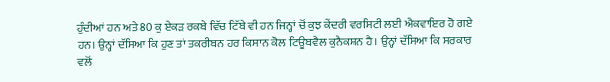ਹੁੰਦੀਆਂ ਹਨ ਅਤੇ 80 ਕੁ ਏਕੜ ਰਕਬੇ ਵਿੱਚ ਟਿੱਬੇ ਵੀ ਹਨ ਜਿਨ੍ਹਾਂ ਚੋਂ ਕੁਝ ਕੇਂਦਰੀ ਵਰਸਿਟੀ ਲਈ ਐਕਵਾਇਰ ਹੋ ਗਏ ਹਨ। ਉਨ੍ਹਾਂ ਦੱਸਿਆ ਕਿ ਹੁਣ ਤਾਂ ਤਕਰੀਬਨ ਹਰ ਕਿਸਾਨ ਕੋਲ ਟਿਊਬਵੈਲ ਕੁਨੈਕਸ਼ਨ ਹੈ। ਉਨ੍ਹਾਂ ਦੱਸਿਆ ਕਿ ਸਰਕਾਰ ਵਲੋਂ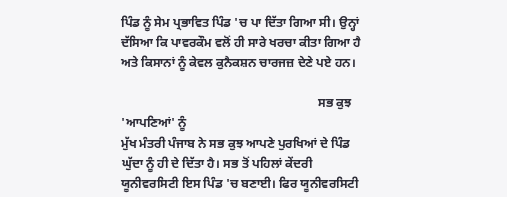ਪਿੰਡ ਨੂੰ ਸੇਮ ਪ੍ਰਭਾਵਿਤ ਪਿੰਡ 'ਚ ਪਾ ਦਿੱਤਾ ਗਿਆ ਸੀ। ਉਨ੍ਹਾਂ ਦੱਸਿਆ ਕਿ ਪਾਵਰਕੌਮ ਵਲੋਂ ਹੀ ਸਾਰੇ ਖਰਚਾ ਕੀਤਾ ਗਿਆ ਹੈ ਅਤੇ ਕਿਸਾਨਾਂ ਨੂੰ ਕੇਵਲ ਕੁਨੈਕਸ਼ਨ ਚਾਰਜਜ਼ ਦੇਣੇ ਪਏ ਹਨ।

                                                               ਸਭ ਕੁਝ 'ਆਪਣਿਆਂ' ਨੂੰ
ਮੁੱਖ ਮੰਤਰੀ ਪੰਜਾਬ ਨੇ ਸਭ ਕੁਝ ਆਪਣੇ ਪੁਰਖਿਆਂ ਦੇ ਪਿੰਡ ਘੁੱਦਾ ਨੂੰ ਹੀ ਦੇ ਦਿੱਤਾ ਹੈ। ਸਭ ਤੋਂ ਪਹਿਲਾਂ ਕੇਂਦਰੀ ਯੂਨੀਵਰਸਿਟੀ ਇਸ ਪਿੰਡ 'ਚ ਬਣਾਈ। ਫਿਰ ਯੂਨੀਵਰਸਿਟੀ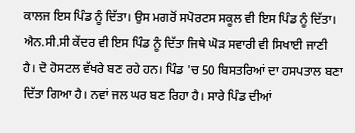ਕਾਲਜ ਇਸ ਪਿੰਡ ਨੂੰ ਦਿੱਤਾ। ਉਸ ਮਗਰੋਂ ਸਪੋਰਟਸ ਸਕੂਲ ਵੀ ਇਸ ਪਿੰਡ ਨੂੰ ਦਿੱਤਾ। ਐਨ.ਸੀ.ਸੀ ਕੇਂਦਰ ਵੀ ਇਸ ਪਿੰਡ ਨੂੰ ਦਿੱਤਾ ਜਿਥੇ ਘੋੜ ਸਵਾਰੀ ਵੀ ਸਿਖਾਈ ਜਾਣੀ ਹੈ। ਦੋ ਹੋਸਟਲ ਵੱਖਰੇ ਬਣ ਰਹੇ ਹਨ। ਪਿੰਡ 'ਚ 50 ਬਿਸਤਰਿਆਂ ਦਾ ਹਸਪਤਾਲ ਬਣਾ ਦਿੱਤਾ ਗਿਆ ਹੈ। ਨਵਾਂ ਜਲ ਘਰ ਬਣ ਰਿਹਾ ਹੈ। ਸਾਰੇ ਪਿੰਡ ਦੀਆਂ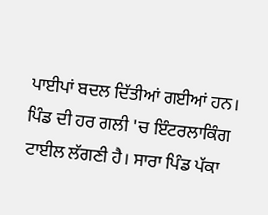ਪਾਈਪਾਂ ਬਦਲ ਦਿੱਤੀਆਂ ਗਈਆਂ ਹਨ। ਪਿੰਡ ਦੀ ਹਰ ਗਲੀ 'ਚ ਇੰਟਰਲਾਕਿੰਗ ਟਾਈਲ ਲੱਗਣੀ ਹੈ। ਸਾਰਾ ਪਿੰਡ ਪੱਕਾ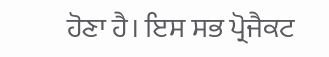ਹੋਣਾ ਹੈ। ਇਸ ਸਭ ਪ੍ਰੋਜੈਕਟ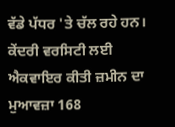ਵੱਡੇ ਪੱਧਰ 'ਤੇ ਚੱਲ ਰਹੇ ਹਨ। ਕੇਂਦਰੀ ਵਰਸਿਟੀ ਲਈ ਐਕਵਾਇਰ ਕੀਤੀ ਜ਼ਮੀਨ ਦਾ ਮੁਆਵਜ਼ਾ 168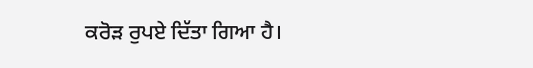ਕਰੋੜ ਰੁਪਏ ਦਿੱਤਾ ਗਿਆ ਹੈ।